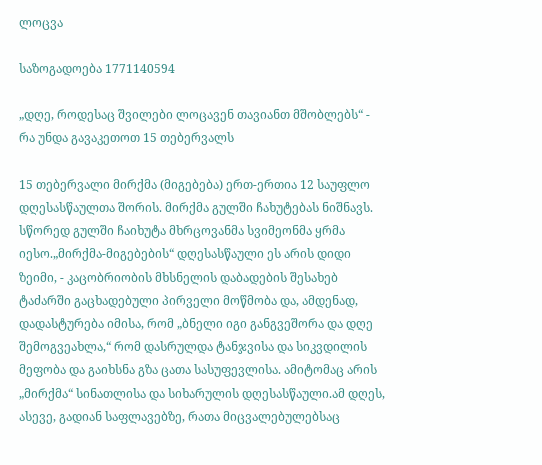ლოცვა

საზოგადოება 1771140594

„დღე, როდესაც შვილები ლოცავენ თავიანთ მშობლებს“ - რა უნდა გავაკეთოთ 15 თებერვალს

15 თებერვალი მირქმა (მიგებება) ერთ-ერთია 12 საუფლო დღესასწაულთა შორის. მირქმა გულში ჩახუტებას ნიშნავს. სწორედ გულში ჩაიხუტა მხრცოვანმა სვიმეონმა ყრმა იესო.„მირქმა-მიგებების“ დღესასწაული ეს არის დიდი ზეიმი, - კაცობრიობის მხსნელის დაბადების შესახებ ტაძარში გაცხადებული პირველი მოწმობა და, ამდენად, დადასტურება იმისა, რომ „ბნელი იგი განგვეშორა და დღე შემოგვეახლა,“ რომ დასრულდა ტანჯვისა და სიკვდილის მეფობა და გაიხსნა გზა ცათა სასუფევლისა. ამიტომაც არის „მირქმა“ სინათლისა და სიხარულის დღესასწაული.ამ დღეს, ასევე, გადიან საფლავებზე, რათა მიცვალებულებსაც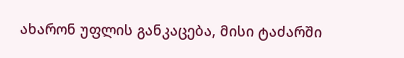ახარონ უფლის განკაცება, მისი ტაძარში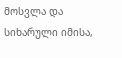მოსვლა და სიხარული იმისა,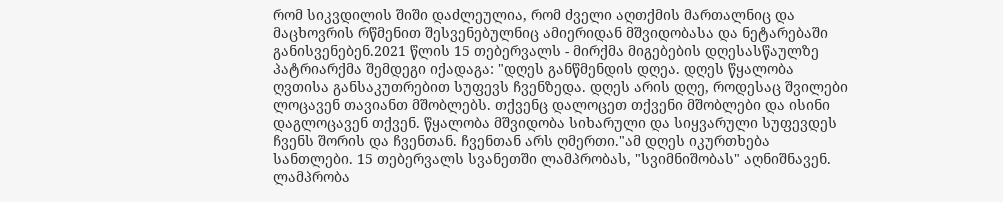რომ სიკვდილის შიში დაძლეულია, რომ ძველი აღთქმის მართალნიც და მაცხოვრის რწმენით შესვენებულნიც ამიერიდან მშვიდობასა და ნეტარებაში განისვენებენ.2021 წლის 15 თებერვალს - მირქმა მიგებების დღესასწაულზე პატრიარქმა შემდეგი იქადაგა: "დღეს განწმენდის დღეა. დღეს წყალობა ღვთისა განსაკუთრებით სუფევს ჩვენზედა. დღეს არის დღე, როდესაც შვილები ლოცავენ თავიანთ მშობლებს. თქვენც დალოცეთ თქვენი მშობლები და ისინი დაგლოცავენ თქვენ. წყალობა მშვიდობა სიხარული და სიყვარული სუფევდეს ჩვენს შორის და ჩვენთან. ჩვენთან არს ღმერთი."ამ დღეს იკურთხება სანთლები. 15 თებერვალს სვანეთში ლამპრობას, "სვიმნიშობას" აღნიშნავენ. ლამპრობა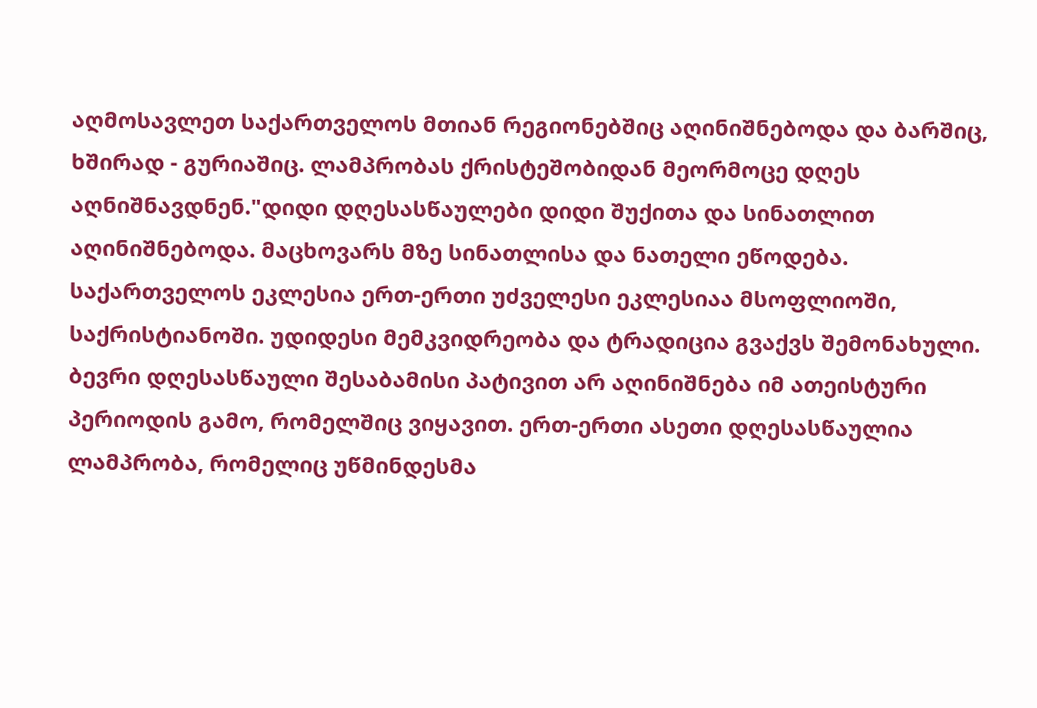აღმოსავლეთ საქართველოს მთიან რეგიონებშიც აღინიშნებოდა და ბარშიც, ხშირად - გურიაშიც. ლამპრობას ქრისტეშობიდან მეორმოცე დღეს აღნიშნავდნენ."დიდი დღესასწაულები დიდი შუქითა და სინათლით აღინიშნებოდა. მაცხოვარს მზე სინათლისა და ნათელი ეწოდება. საქართველოს ეკლესია ერთ-ერთი უძველესი ეკლესიაა მსოფლიოში, საქრისტიანოში. უდიდესი მემკვიდრეობა და ტრადიცია გვაქვს შემონახული. ბევრი დღესასწაული შესაბამისი პატივით არ აღინიშნება იმ ათეისტური პერიოდის გამო, რომელშიც ვიყავით. ერთ-ერთი ასეთი დღესასწაულია ლამპრობა, რომელიც უწმინდესმა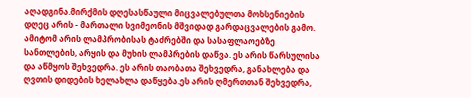აღადგინა.მირქმის დღესასწაული მიცვალებულთა მოხსენიების დღეც არის - მართალი სვიმეონის მშვიდად გარდაცვალების გამო. ამიტომ არის ლამპრობისას ტაძრებში და სასაფლაოებზე სანთლების, არყის და მუხის ლამპრების დაწვა. ეს არის წარსულისა და აწმყოს შეხვედრა. ეს არის თაობათა შეხვედრა, განახლება და ღვთის დიდების ხელახლა დაწყება.ეს არის ღმერთთან შეხვედრა,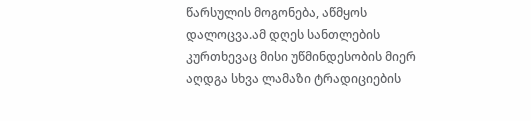წარსულის მოგონება, აწმყოს დალოცვა.ამ დღეს სანთლების კურთხევაც მისი უწმინდესობის მიერ აღდგა სხვა ლამაზი ტრადიციების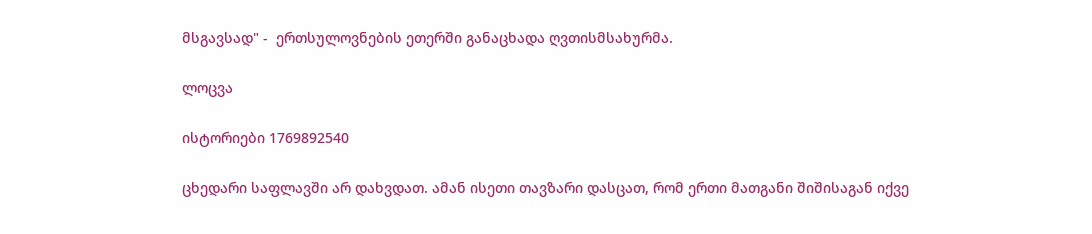მსგავსად" -  ერთსულოვნების ეთერში განაცხადა ღვთისმსახურმა.

ლოცვა

ისტორიები 1769892540

ცხედარი საფლავში არ დახვდათ. ამან ისეთი თავზარი დასცათ, რომ ერთი მათგანი შიშისაგან იქვე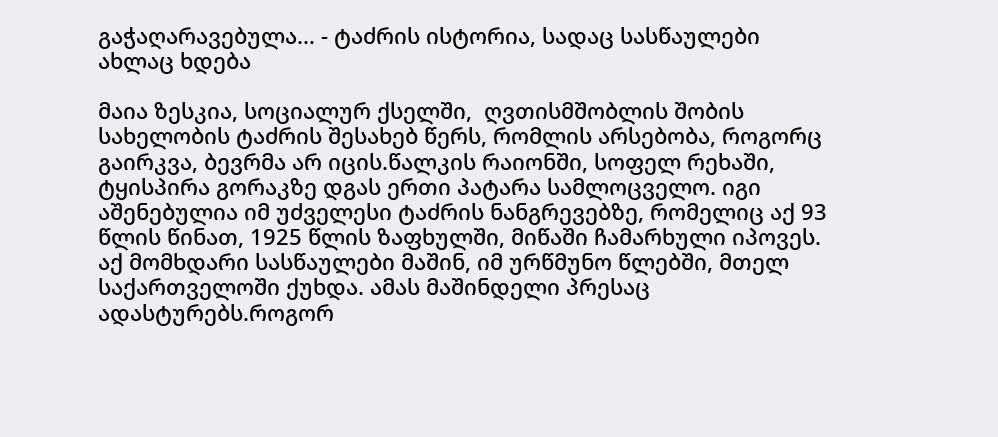გაჭაღარავებულა... - ტაძრის ისტორია, სადაც სასწაულები ახლაც ხდება

მაია ზესკია, სოციალურ ქსელში,  ღვთისმშობლის შობის სახელობის ტაძრის შესახებ წერს, რომლის არსებობა, როგორც გაირკვა, ბევრმა არ იცის.წალკის რაიონში, სოფელ რეხაში, ტყისპირა გორაკზე დგას ერთი პატარა სამლოცველო. იგი აშენებულია იმ უძველესი ტაძრის ნანგრევებზე, რომელიც აქ 93 წლის წინათ, 1925 წლის ზაფხულში, მიწაში ჩამარხული იპოვეს. აქ მომხდარი სასწაულები მაშინ, იმ ურწმუნო წლებში, მთელ საქართველოში ქუხდა. ამას მაშინდელი პრესაც ადასტურებს.როგორ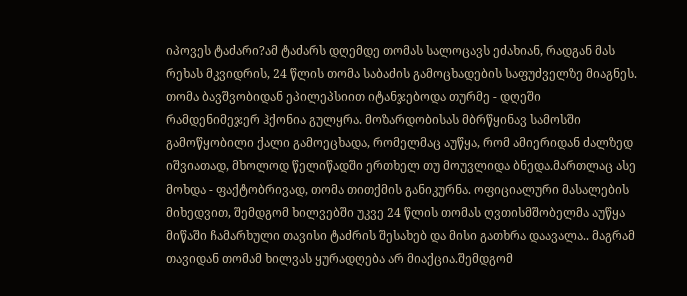იპოვეს ტაძარი?ამ ტაძარს დღემდე თომას სალოცავს ეძახიან, რადგან მას რეხას მკვიდრის, 24 წლის თომა საბაძის გამოცხადების საფუძველზე მიაგნეს. თომა ბავშვობიდან ეპილეპსიით იტანჯებოდა თურმე - დღეში რამდენიმეჯერ ჰქონია გულყრა. მოზარდობისას მბრწყინავ სამოსში გამოწყობილი ქალი გამოეცხადა, რომელმაც აუწყა, რომ ამიერიდან ძალზედ იშვიათად, მხოლოდ წელიწადში ერთხელ თუ მოუვლიდა ბნედა.მართლაც ასე მოხდა - ფაქტობრივად, თომა თითქმის განიკურნა. ოფიციალური მასალების მიხედვით, შემდგომ ხილვებში უკვე 24 წლის თომას ღვთისმშობელმა აუწყა მიწაში ჩამარხული თავისი ტაძრის შესახებ და მისი გათხრა დაავალა.. მაგრამ თავიდან თომამ ხილვას ყურადღება არ მიაქცია.შემდგომ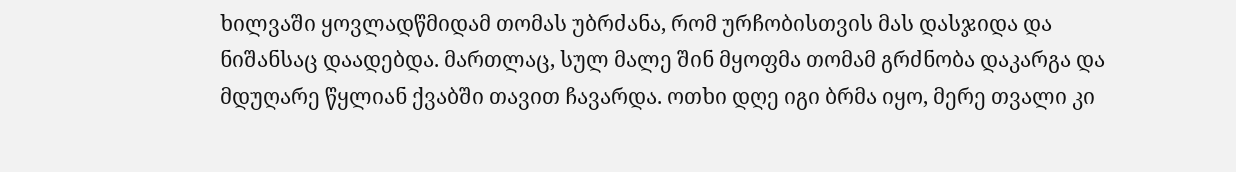ხილვაში ყოვლადწმიდამ თომას უბრძანა, რომ ურჩობისთვის მას დასჯიდა და ნიშანსაც დაადებდა. მართლაც, სულ მალე შინ მყოფმა თომამ გრძნობა დაკარგა და მდუღარე წყლიან ქვაბში თავით ჩავარდა. ოთხი დღე იგი ბრმა იყო, მერე თვალი კი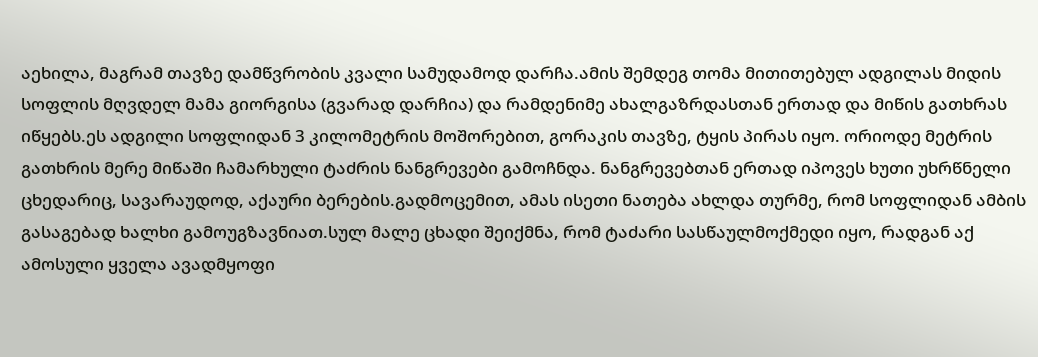აეხილა, მაგრამ თავზე დამწვრობის კვალი სამუდამოდ დარჩა.ამის შემდეგ თომა მითითებულ ადგილას მიდის სოფლის მღვდელ მამა გიორგისა (გვარად დარჩია) და რამდენიმე ახალგაზრდასთან ერთად და მიწის გათხრას იწყებს.ეს ადგილი სოფლიდან 3 კილომეტრის მოშორებით, გორაკის თავზე, ტყის პირას იყო. ორიოდე მეტრის გათხრის მერე მიწაში ჩამარხული ტაძრის ნანგრევები გამოჩნდა. ნანგრევებთან ერთად იპოვეს ხუთი უხრწნელი ცხედარიც, სავარაუდოდ, აქაური ბერების.გადმოცემით, ამას ისეთი ნათება ახლდა თურმე, რომ სოფლიდან ამბის გასაგებად ხალხი გამოუგზავნიათ.სულ მალე ცხადი შეიქმნა, რომ ტაძარი სასწაულმოქმედი იყო, რადგან აქ ამოსული ყველა ავადმყოფი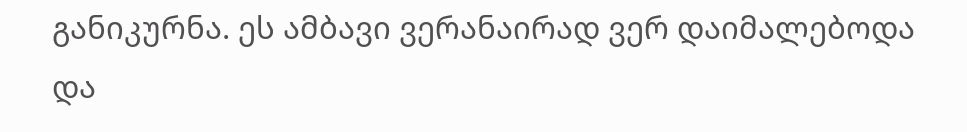განიკურნა. ეს ამბავი ვერანაირად ვერ დაიმალებოდა და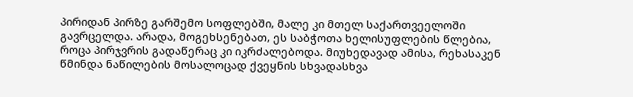პირიდან პირზე გარშემო სოფლებში, მალე კი მთელ საქართვეელოში გავრცელდა. არადა, მოგეხსენებათ, ეს საბჭოთა ხელისუფლების წლებია, როცა პირჯვრის გადაწერაც კი იკრძალებოდა. მიუხედავად ამისა, რეხასაკენ წმინდა ნაწილების მოსალოცად ქვეყნის სხვადასხვა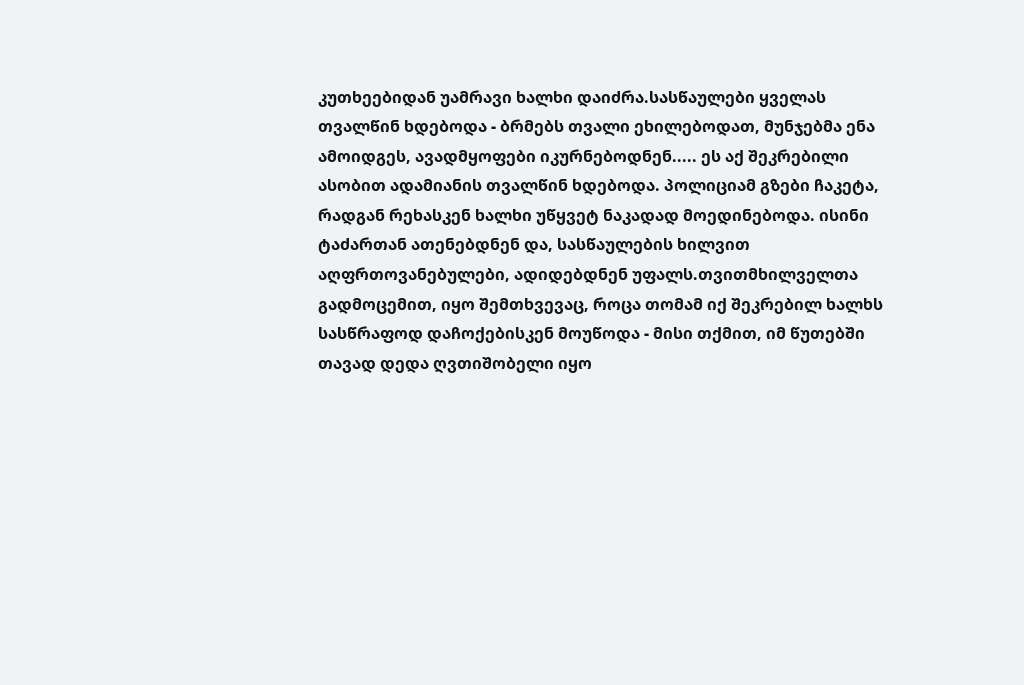კუთხეებიდან უამრავი ხალხი დაიძრა.სასწაულები ყველას თვალწინ ხდებოდა - ბრმებს თვალი ეხილებოდათ, მუნჯებმა ენა ამოიდგეს, ავადმყოფები იკურნებოდნენ..... ეს აქ შეკრებილი ასობით ადამიანის თვალწინ ხდებოდა. პოლიციამ გზები ჩაკეტა, რადგან რეხასკენ ხალხი უწყვეტ ნაკადად მოედინებოდა. ისინი ტაძართან ათენებდნენ და, სასწაულების ხილვით აღფრთოვანებულები, ადიდებდნენ უფალს.თვითმხილველთა გადმოცემით, იყო შემთხვევაც, როცა თომამ იქ შეკრებილ ხალხს სასწრაფოდ დაჩოქებისკენ მოუწოდა - მისი თქმით, იმ წუთებში თავად დედა ღვთიშობელი იყო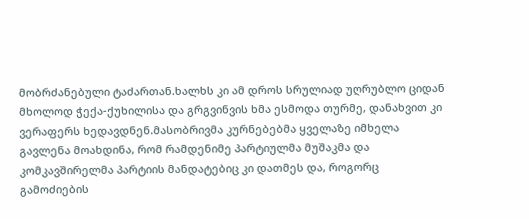მობრძანებული ტაძართან.ხალხს კი ამ დროს სრულიად უღრუბლო ციდან მხოლოდ ჭექა-ქუხილისა და გრგვინვის ხმა ესმოდა თურმე, დანახვით კი ვერაფერს ხედავდნენ.მასობრივმა კურნებებმა ყველაზე იმხელა გავლენა მოახდინა, რომ რამდენიმე პარტიულმა მუშაკმა და კომკავშირელმა პარტიის მანდატებიც კი დათმეს და, როგორც გამოძიების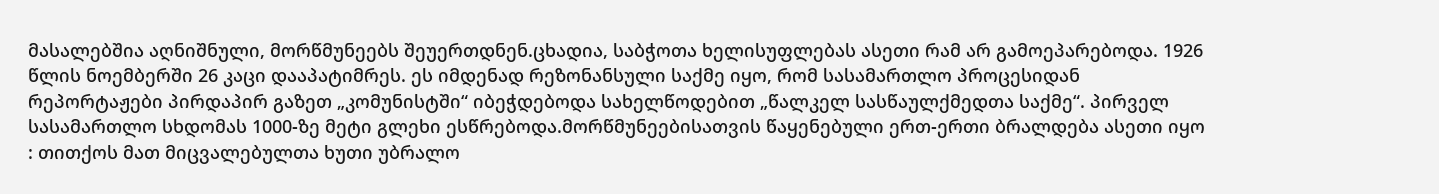მასალებშია აღნიშნული, მორწმუნეებს შეუერთდნენ.ცხადია, საბჭოთა ხელისუფლებას ასეთი რამ არ გამოეპარებოდა. 1926 წლის ნოემბერში 26 კაცი დააპატიმრეს. ეს იმდენად რეზონანსული საქმე იყო, რომ სასამართლო პროცესიდან რეპორტაჟები პირდაპირ გაზეთ „კომუნისტში“ იბეჭდებოდა სახელწოდებით „წალკელ სასწაულქმედთა საქმე“. პირველ სასამართლო სხდომას 1000-ზე მეტი გლეხი ესწრებოდა.მორწმუნეებისათვის წაყენებული ერთ-ერთი ბრალდება ასეთი იყო : თითქოს მათ მიცვალებულთა ხუთი უბრალო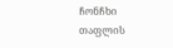ჩონჩხი თაფლის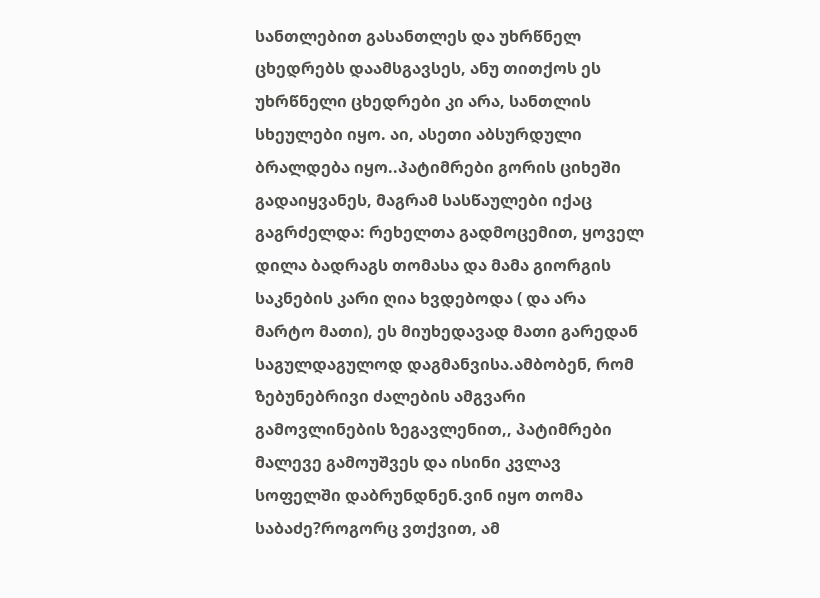სანთლებით გასანთლეს და უხრწნელ ცხედრებს დაამსგავსეს, ანუ თითქოს ეს უხრწნელი ცხედრები კი არა, სანთლის სხეულები იყო. აი, ასეთი აბსურდული ბრალდება იყო..პატიმრები გორის ციხეში გადაიყვანეს, მაგრამ სასწაულები იქაც გაგრძელდა: რეხელთა გადმოცემით, ყოველ დილა ბადრაგს თომასა და მამა გიორგის საკნების კარი ღია ხვდებოდა ( და არა მარტო მათი), ეს მიუხედავად მათი გარედან საგულდაგულოდ დაგმანვისა.ამბობენ, რომ ზებუნებრივი ძალების ამგვარი გამოვლინების ზეგავლენით,, პატიმრები მალევე გამოუშვეს და ისინი კვლავ სოფელში დაბრუნდნენ.ვინ იყო თომა საბაძე?როგორც ვთქვით, ამ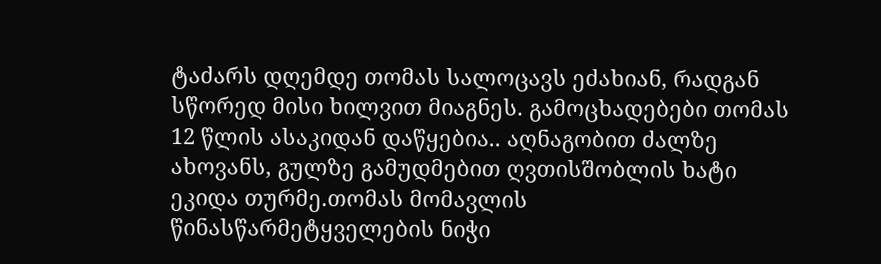ტაძარს დღემდე თომას სალოცავს ეძახიან, რადგან სწორედ მისი ხილვით მიაგნეს. გამოცხადებები თომას 12 წლის ასაკიდან დაწყებია.. აღნაგობით ძალზე ახოვანს, გულზე გამუდმებით ღვთისშობლის ხატი ეკიდა თურმე.თომას მომავლის წინასწარმეტყველების ნიჭი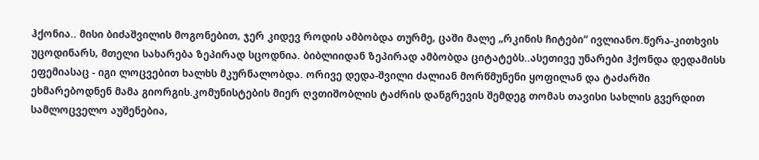ჰქონია.. მისი ბიძაშვილის მოგონებით, ჯერ კიდევ როდის ამბობდა თურმე, ცაში მალე „რკინის ჩიტები“ ივლიანო.წერა-კითხვის უცოდინარს, მთელი სახარება ზეპირად სცოდნია. ბიბლიიდან ზეპირად ამბობდა ციტატებს..ასეთივე უნარები ჰქონდა დედამისს ეფემიასაც - იგი ლოცვებით ხალხს მკურნალობდა. ორივე დედა-შვილი ძალიან მორწმუნენი ყოფილან და ტაძარში ეხმარებოდნენ მამა გიორგის.კომუნისტების მიერ ღვთიშობლის ტაძრის დანგრევის შემდეგ თომას თავისი სახლის გვერდით სამლოცველო აუშენებია,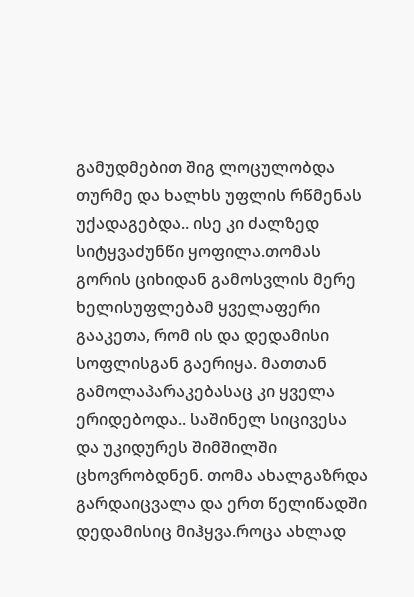გამუდმებით შიგ ლოცულობდა თურმე და ხალხს უფლის რწმენას უქადაგებდა.. ისე კი ძალზედ სიტყვაძუნწი ყოფილა.თომას გორის ციხიდან გამოსვლის მერე ხელისუფლებამ ყველაფერი გააკეთა, რომ ის და დედამისი სოფლისგან გაერიყა. მათთან გამოლაპარაკებასაც კი ყველა ერიდებოდა.. საშინელ სიცივესა და უკიდურეს შიმშილში ცხოვრობდნენ. თომა ახალგაზრდა გარდაიცვალა და ერთ წელიწადში დედამისიც მიჰყვა.როცა ახლად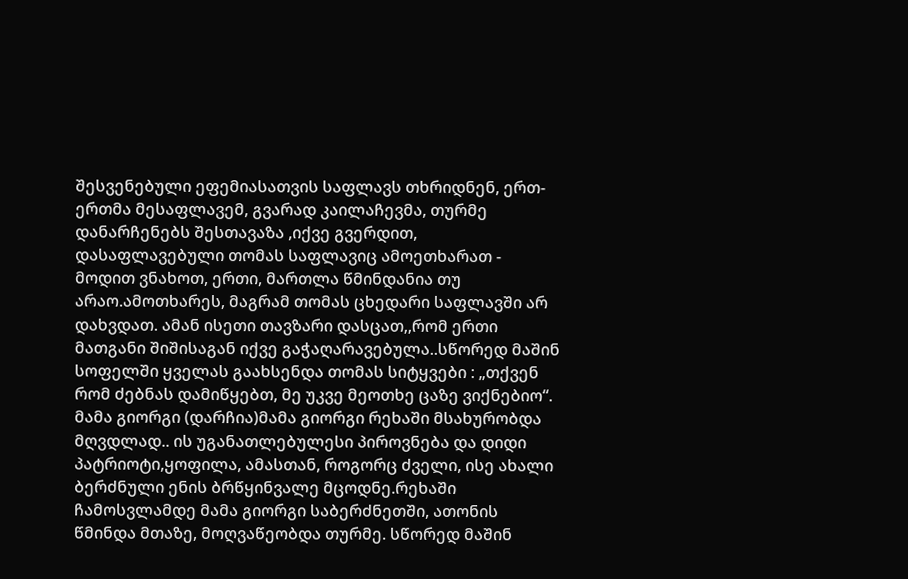შესვენებული ეფემიასათვის საფლავს თხრიდნენ, ერთ-ერთმა მესაფლავემ, გვარად კაილაჩევმა, თურმე დანარჩენებს შესთავაზა ,იქვე გვერდით, დასაფლავებული თომას საფლავიც ამოეთხარათ - მოდით ვნახოთ, ერთი, მართლა წმინდანია თუ არაო.ამოთხარეს, მაგრამ თომას ცხედარი საფლავში არ დახვდათ. ამან ისეთი თავზარი დასცათ,,რომ ერთი მათგანი შიშისაგან იქვე გაჭაღარავებულა..სწორედ მაშინ სოფელში ყველას გაახსენდა თომას სიტყვები : „თქვენ რომ ძებნას დამიწყებთ, მე უკვე მეოთხე ცაზე ვიქნებიო“. მამა გიორგი (დარჩია)მამა გიორგი რეხაში მსახურობდა მღვდლად.. ის უგანათლებულესი პიროვნება და დიდი პატრიოტი,ყოფილა, ამასთან, როგორც ძველი, ისე ახალი ბერძნული ენის ბრწყინვალე მცოდნე.რეხაში ჩამოსვლამდე მამა გიორგი საბერძნეთში, ათონის წმინდა მთაზე, მოღვაწეობდა თურმე. სწორედ მაშინ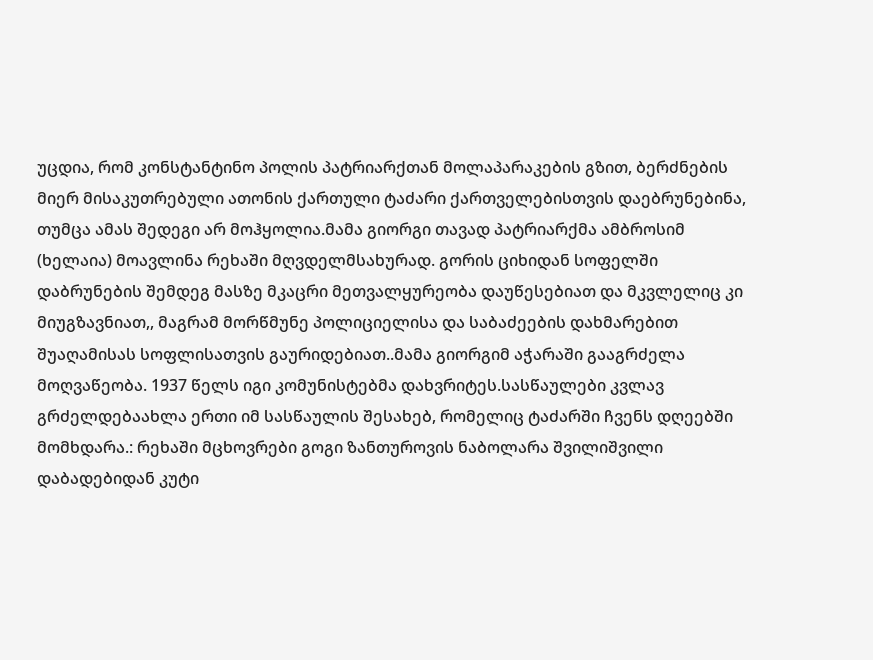უცდია, რომ კონსტანტინო პოლის პატრიარქთან მოლაპარაკების გზით, ბერძნების მიერ მისაკუთრებული ათონის ქართული ტაძარი ქართველებისთვის დაებრუნებინა, თუმცა ამას შედეგი არ მოჰყოლია.მამა გიორგი თავად პატრიარქმა ამბროსიმ (ხელაია) მოავლინა რეხაში მღვდელმსახურად. გორის ციხიდან სოფელში დაბრუნების შემდეგ მასზე მკაცრი მეთვალყურეობა დაუწესებიათ და მკვლელიც კი მიუგზავნიათ,, მაგრამ მორწმუნე პოლიციელისა და საბაძეების დახმარებით შუაღამისას სოფლისათვის გაურიდებიათ..მამა გიორგიმ აჭარაში გააგრძელა მოღვაწეობა. 1937 წელს იგი კომუნისტებმა დახვრიტეს.სასწაულები კვლავ გრძელდებაახლა ერთი იმ სასწაულის შესახებ, რომელიც ტაძარში ჩვენს დღეებში მომხდარა.: რეხაში მცხოვრები გოგი ზანთუროვის ნაბოლარა შვილიშვილი დაბადებიდან კუტი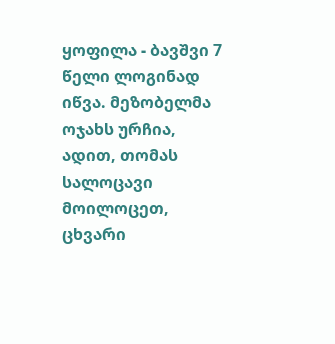ყოფილა - ბავშვი 7 წელი ლოგინად იწვა. მეზობელმა ოჯახს ურჩია, ადით, თომას სალოცავი მოილოცეთ, ცხვარი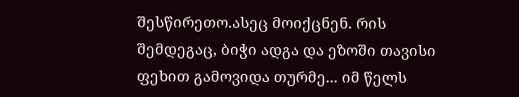შესწირეთო.ასეც მოიქცნენ. რის შემდეგაც, ბიჭი ადგა და ეზოში თავისი ფეხით გამოვიდა თურმე... იმ წელს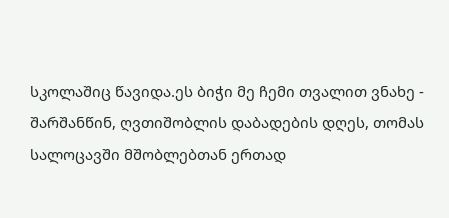სკოლაშიც წავიდა.ეს ბიჭი მე ჩემი თვალით ვნახე - შარშანწინ, ღვთიშობლის დაბადების დღეს, თომას სალოცავში მშობლებთან ერთად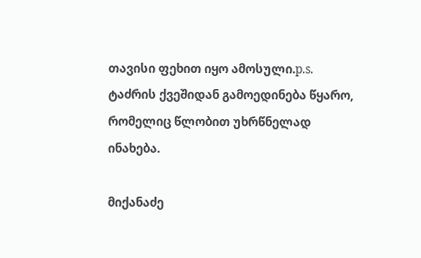თავისი ფეხით იყო ამოსული.p.s. ტაძრის ქვეშიდან გამოედინება წყარო, რომელიც წლობით უხრწნელად ინახება.

მიქანაძე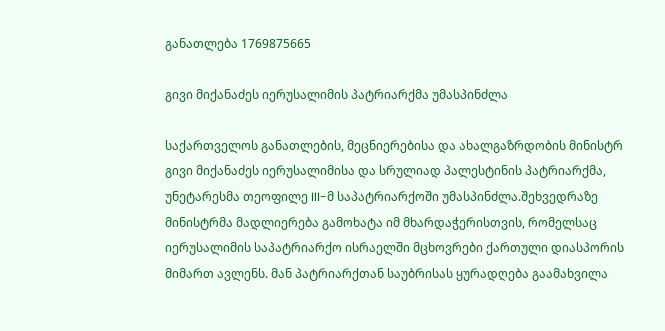განათლება 1769875665

გივი მიქანაძეს იერუსალიმის პატრიარქმა უმასპინძლა

საქართველოს განათლების, მეცნიერებისა და ახალგაზრდობის მინისტრ გივი მიქანაძეს იერუსალიმისა და სრულიად პალესტინის პატრიარქმა, უნეტარესმა თეოფილე III-მ საპატრიარქოში უმასპინძლა.შეხვედრაზე მინისტრმა მადლიერება გამოხატა იმ მხარდაჭერისთვის, რომელსაც იერუსალიმის საპატრიარქო ისრაელში მცხოვრები ქართული დიასპორის მიმართ ავლენს. მან პატრიარქთან საუბრისას ყურადღება გაამახვილა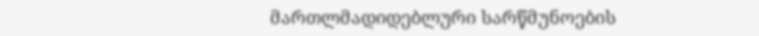მართლმადიდებლური სარწმუნოების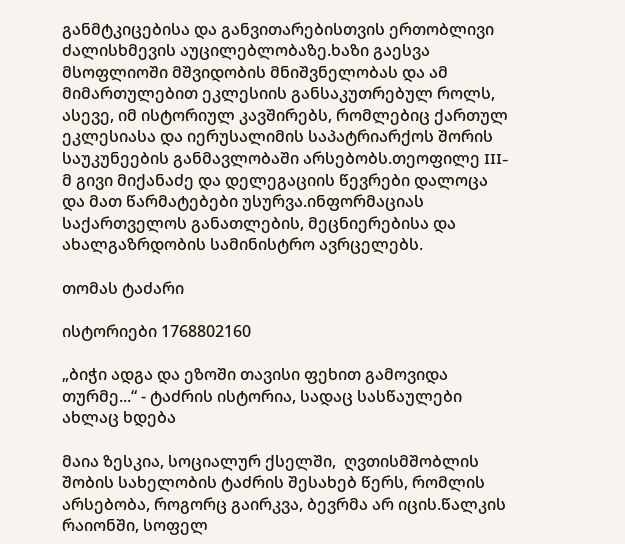განმტკიცებისა და განვითარებისთვის ერთობლივი ძალისხმევის აუცილებლობაზე.ხაზი გაესვა მსოფლიოში მშვიდობის მნიშვნელობას და ამ მიმართულებით ეკლესიის განსაკუთრებულ როლს, ასევე, იმ ისტორიულ კავშირებს, რომლებიც ქართულ ეკლესიასა და იერუსალიმის საპატრიარქოს შორის საუკუნეების განმავლობაში არსებობს.თეოფილე III-მ გივი მიქანაძე და დელეგაციის წევრები დალოცა და მათ წარმატებები უსურვა.ინფორმაციას საქართველოს განათლების, მეცნიერებისა და ახალგაზრდობის სამინისტრო ავრცელებს.

თომას ტაძარი

ისტორიები 1768802160

„ბიჭი ადგა და ეზოში თავისი ფეხით გამოვიდა თურმე...“ - ტაძრის ისტორია, სადაც სასწაულები ახლაც ხდება

მაია ზესკია, სოციალურ ქსელში,  ღვთისმშობლის შობის სახელობის ტაძრის შესახებ წერს, რომლის არსებობა, როგორც გაირკვა, ბევრმა არ იცის.წალკის რაიონში, სოფელ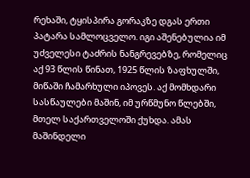რეხაში, ტყისპირა გორაკზე დგას ერთი პატარა სამლოცველო. იგი აშენებულია იმ უძველესი ტაძრის ნანგრევებზე, რომელიც აქ 93 წლის წინათ, 1925 წლის ზაფხულში, მიწაში ჩამარხული იპოვეს. აქ მომხდარი სასწაულები მაშინ, იმ ურწმუნო წლებში, მთელ საქართველოში ქუხდა. ამას მაშინდელი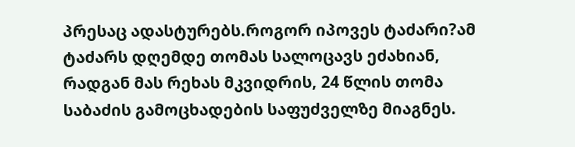პრესაც ადასტურებს.როგორ იპოვეს ტაძარი?ამ ტაძარს დღემდე თომას სალოცავს ეძახიან, რადგან მას რეხას მკვიდრის, 24 წლის თომა საბაძის გამოცხადების საფუძველზე მიაგნეს.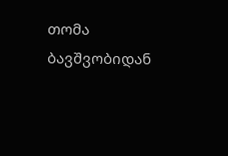თომა ბავშვობიდან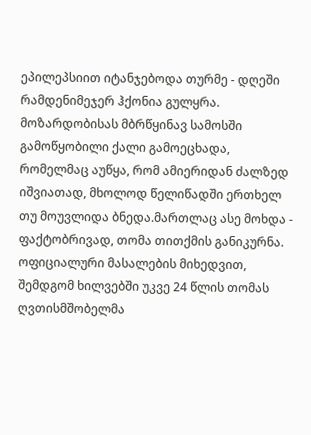ეპილეპსიით იტანჯებოდა თურმე - დღეში რამდენიმეჯერ ჰქონია გულყრა. მოზარდობისას მბრწყინავ სამოსში გამოწყობილი ქალი გამოეცხადა, რომელმაც აუწყა, რომ ამიერიდან ძალზედ იშვიათად, მხოლოდ წელიწადში ერთხელ თუ მოუვლიდა ბნედა.მართლაც ასე მოხდა - ფაქტობრივად, თომა თითქმის განიკურნა. ოფიციალური მასალების მიხედვით, შემდგომ ხილვებში უკვე 24 წლის თომას ღვთისმშობელმა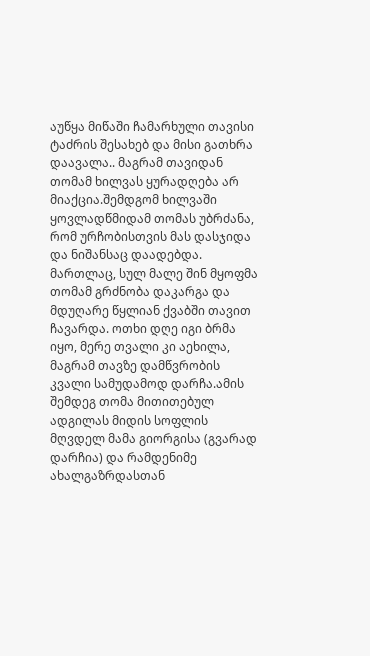აუწყა მიწაში ჩამარხული თავისი ტაძრის შესახებ და მისი გათხრა დაავალა.. მაგრამ თავიდან თომამ ხილვას ყურადღება არ მიაქცია.შემდგომ ხილვაში ყოვლადწმიდამ თომას უბრძანა, რომ ურჩობისთვის მას დასჯიდა და ნიშანსაც დაადებდა. მართლაც, სულ მალე შინ მყოფმა თომამ გრძნობა დაკარგა და მდუღარე წყლიან ქვაბში თავით ჩავარდა. ოთხი დღე იგი ბრმა იყო, მერე თვალი კი აეხილა, მაგრამ თავზე დამწვრობის კვალი სამუდამოდ დარჩა.ამის შემდეგ თომა მითითებულ ადგილას მიდის სოფლის მღვდელ მამა გიორგისა (გვარად დარჩია) და რამდენიმე ახალგაზრდასთან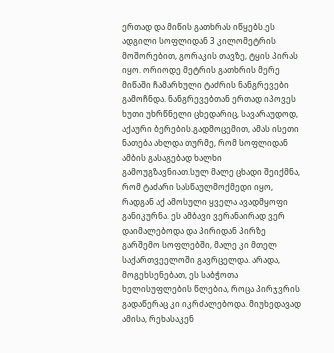ერთად და მიწის გათხრას იწყებს.ეს ადგილი სოფლიდან 3 კილომეტრის მოშორებით, გორაკის თავზე, ტყის პირას იყო. ორიოდე მეტრის გათხრის მერე მიწაში ჩამარხული ტაძრის ნანგრევები გამოჩნდა. ნანგრევებთან ერთად იპოვეს ხუთი უხრწნელი ცხედარიც, სავარაუდოდ, აქაური ბერების.გადმოცემით, ამას ისეთი ნათება ახლდა თურმე, რომ სოფლიდან ამბის გასაგებად ხალხი გამოუგზავნიათ.სულ მალე ცხადი შეიქმნა, რომ ტაძარი სასწაულმოქმედი იყო, რადგან აქ ამოსული ყველა ავადმყოფი განიკურნა. ეს ამბავი ვერანაირად ვერ დაიმალებოდა და პირიდან პირზე გარშემო სოფლებში, მალე კი მთელ საქართვეელოში გავრცელდა. არადა, მოგეხსენებათ, ეს საბჭოთა ხელისუფლების წლებია, როცა პირჯვრის გადაწერაც კი იკრძალებოდა. მიუხედავად ამისა, რეხასაკენ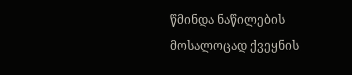წმინდა ნაწილების მოსალოცად ქვეყნის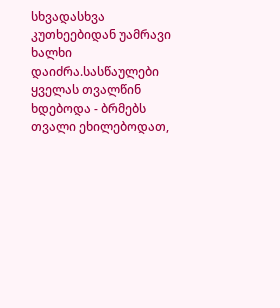სხვადასხვა კუთხეებიდან უამრავი ხალხი დაიძრა.სასწაულები ყველას თვალწინ ხდებოდა - ბრმებს თვალი ეხილებოდათ,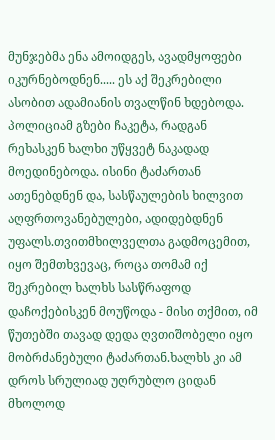მუნჯებმა ენა ამოიდგეს, ავადმყოფები იკურნებოდნენ..... ეს აქ შეკრებილი ასობით ადამიანის თვალწინ ხდებოდა. პოლიციამ გზები ჩაკეტა, რადგან რეხასკენ ხალხი უწყვეტ ნაკადად მოედინებოდა. ისინი ტაძართან ათენებდნენ და, სასწაულების ხილვით აღფრთოვანებულები, ადიდებდნენ უფალს.თვითმხილველთა გადმოცემით, იყო შემთხვევაც, როცა თომამ იქ შეკრებილ ხალხს სასწრაფოდ დაჩოქებისკენ მოუწოდა - მისი თქმით, იმ წუთებში თავად დედა ღვთიშობელი იყო მობრძანებული ტაძართან.ხალხს კი ამ დროს სრულიად უღრუბლო ციდან მხოლოდ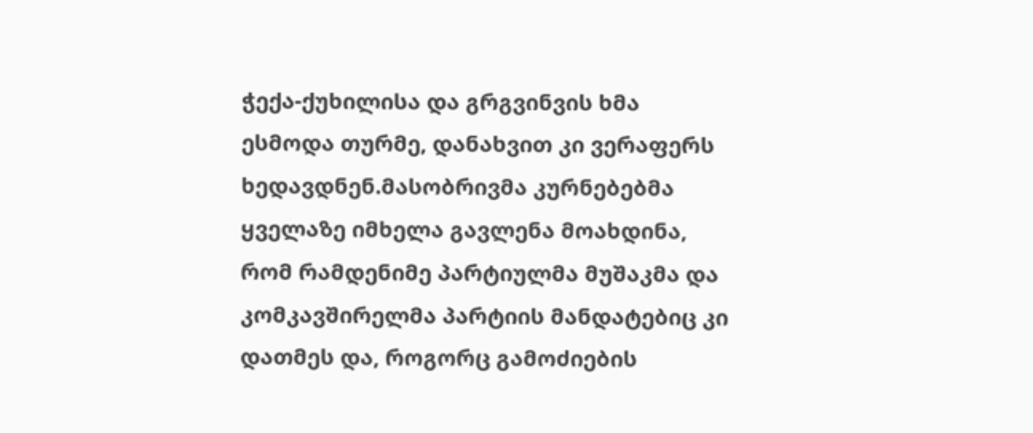ჭექა-ქუხილისა და გრგვინვის ხმა ესმოდა თურმე, დანახვით კი ვერაფერს ხედავდნენ.მასობრივმა კურნებებმა ყველაზე იმხელა გავლენა მოახდინა, რომ რამდენიმე პარტიულმა მუშაკმა და კომკავშირელმა პარტიის მანდატებიც კი დათმეს და, როგორც გამოძიების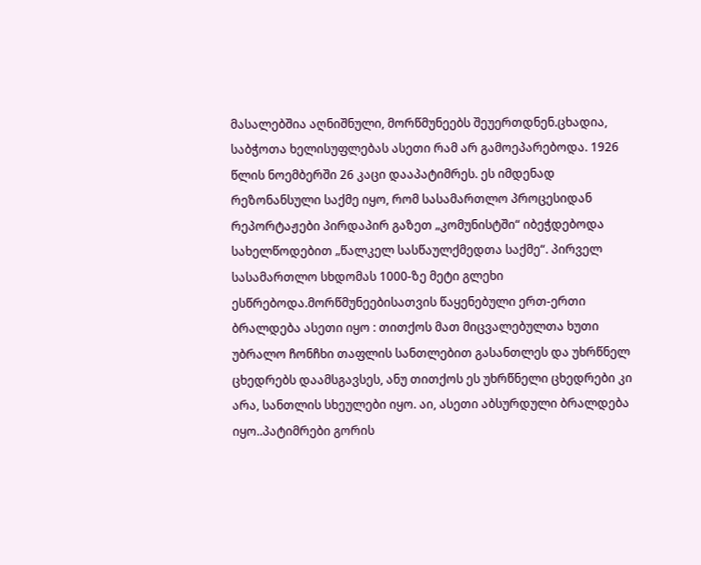მასალებშია აღნიშნული, მორწმუნეებს შეუერთდნენ.ცხადია, საბჭოთა ხელისუფლებას ასეთი რამ არ გამოეპარებოდა. 1926 წლის ნოემბერში 26 კაცი დააპატიმრეს. ეს იმდენად რეზონანსული საქმე იყო, რომ სასამართლო პროცესიდან რეპორტაჟები პირდაპირ გაზეთ „კომუნისტში“ იბეჭდებოდა სახელწოდებით „წალკელ სასწაულქმედთა საქმე“. პირველ სასამართლო სხდომას 1000-ზე მეტი გლეხი ესწრებოდა.მორწმუნეებისათვის წაყენებული ერთ-ერთი ბრალდება ასეთი იყო : თითქოს მათ მიცვალებულთა ხუთი უბრალო ჩონჩხი თაფლის სანთლებით გასანთლეს და უხრწნელ ცხედრებს დაამსგავსეს, ანუ თითქოს ეს უხრწნელი ცხედრები კი არა, სანთლის სხეულები იყო. აი, ასეთი აბსურდული ბრალდება იყო..პატიმრები გორის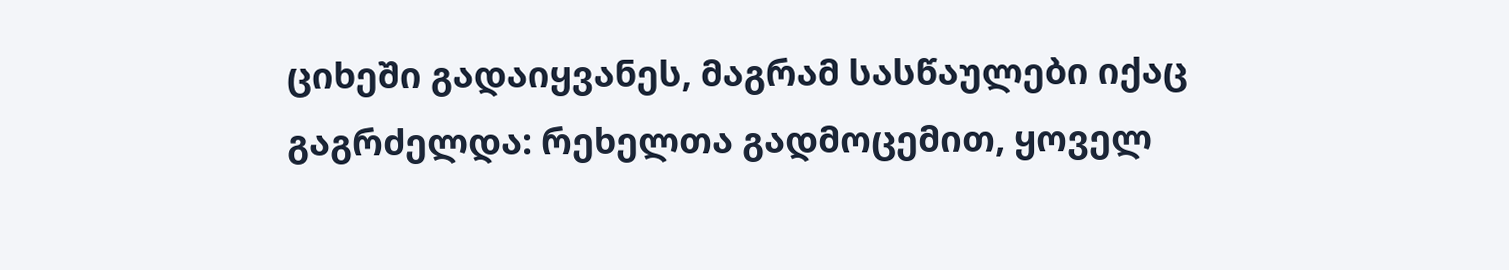ციხეში გადაიყვანეს, მაგრამ სასწაულები იქაც გაგრძელდა: რეხელთა გადმოცემით, ყოველ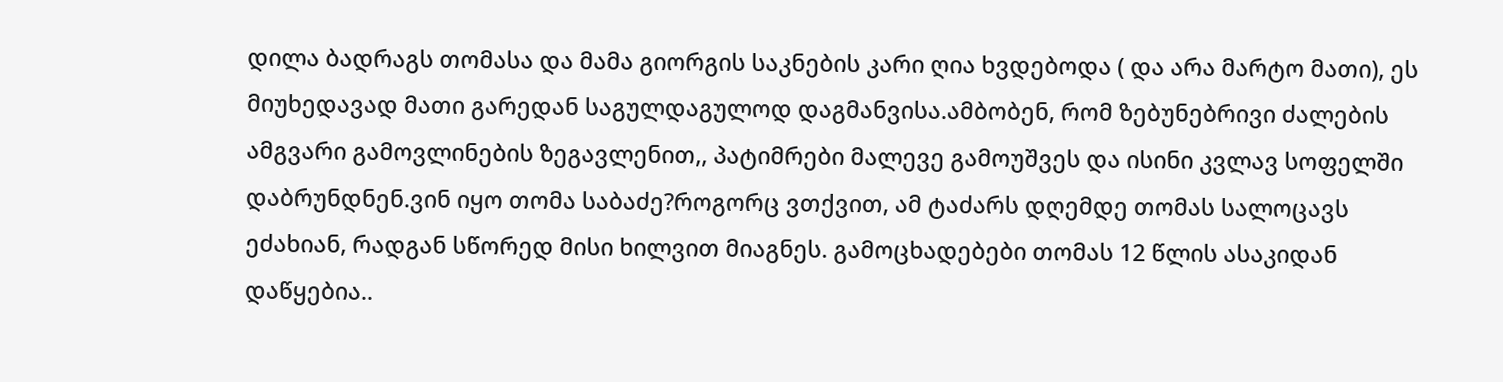დილა ბადრაგს თომასა და მამა გიორგის საკნების კარი ღია ხვდებოდა ( და არა მარტო მათი), ეს მიუხედავად მათი გარედან საგულდაგულოდ დაგმანვისა.ამბობენ, რომ ზებუნებრივი ძალების ამგვარი გამოვლინების ზეგავლენით,, პატიმრები მალევე გამოუშვეს და ისინი კვლავ სოფელში დაბრუნდნენ.ვინ იყო თომა საბაძე?როგორც ვთქვით, ამ ტაძარს დღემდე თომას სალოცავს ეძახიან, რადგან სწორედ მისი ხილვით მიაგნეს. გამოცხადებები თომას 12 წლის ასაკიდან დაწყებია..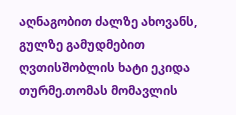აღნაგობით ძალზე ახოვანს, გულზე გამუდმებით ღვთისშობლის ხატი ეკიდა თურმე.თომას მომავლის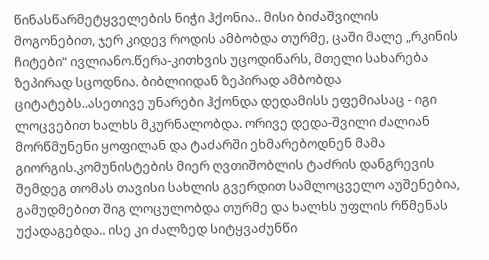წინასწარმეტყველების ნიჭი ჰქონია.. მისი ბიძაშვილის მოგონებით, ჯერ კიდევ როდის ამბობდა თურმე, ცაში მალე „რკინის ჩიტები“ ივლიანო.წერა-კითხვის უცოდინარს, მთელი სახარება ზეპირად სცოდნია. ბიბლიიდან ზეპირად ამბობდა ციტატებს..ასეთივე უნარები ჰქონდა დედამისს ეფემიასაც - იგი ლოცვებით ხალხს მკურნალობდა. ორივე დედა-შვილი ძალიან მორწმუნენი ყოფილან და ტაძარში ეხმარებოდნენ მამა გიორგის.კომუნისტების მიერ ღვთიშობლის ტაძრის დანგრევის შემდეგ თომას თავისი სახლის გვერდით სამლოცველო აუშენებია, გამუდმებით შიგ ლოცულობდა თურმე და ხალხს უფლის რწმენას უქადაგებდა.. ისე კი ძალზედ სიტყვაძუნწი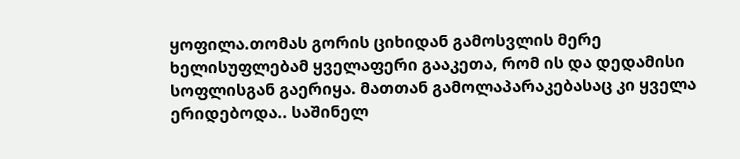ყოფილა.თომას გორის ციხიდან გამოსვლის მერე ხელისუფლებამ ყველაფერი გააკეთა, რომ ის და დედამისი სოფლისგან გაერიყა. მათთან გამოლაპარაკებასაც კი ყველა ერიდებოდა.. საშინელ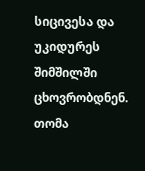სიცივესა და უკიდურეს შიმშილში ცხოვრობდნენ. თომა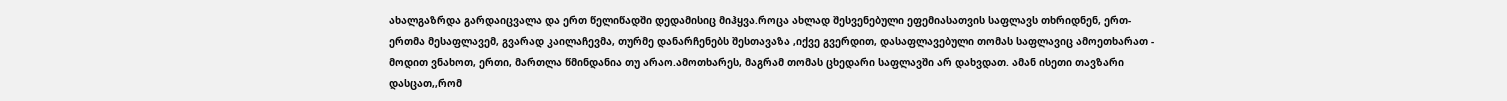ახალგაზრდა გარდაიცვალა და ერთ წელიწადში დედამისიც მიჰყვა.როცა ახლად შესვენებული ეფემიასათვის საფლავს თხრიდნენ, ერთ-ერთმა მესაფლავემ, გვარად კაილაჩევმა, თურმე დანარჩენებს შესთავაზა ,იქვე გვერდით, დასაფლავებული თომას საფლავიც ამოეთხარათ - მოდით ვნახოთ, ერთი, მართლა წმინდანია თუ არაო.ამოთხარეს, მაგრამ თომას ცხედარი საფლავში არ დახვდათ. ამან ისეთი თავზარი დასცათ,,რომ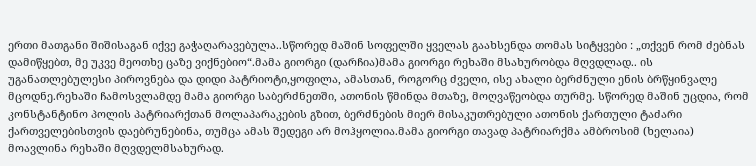ერთი მათგანი შიშისაგან იქვე გაჭაღარავებულა..სწორედ მაშინ სოფელში ყველას გაახსენდა თომას სიტყვები : „თქვენ რომ ძებნას დამიწყებთ, მე უკვე მეოთხე ცაზე ვიქნებიო“.მამა გიორგი (დარჩია)მამა გიორგი რეხაში მსახურობდა მღვდლად.. ის უგანათლებულესი პიროვნება და დიდი პატრიოტი,ყოფილა, ამასთან, როგორც ძველი, ისე ახალი ბერძნული ენის ბრწყინვალე მცოდნე.რეხაში ჩამოსვლამდე მამა გიორგი საბერძნეთში, ათონის წმინდა მთაზე, მოღვაწეობდა თურმე. სწორედ მაშინ უცდია, რომ კონსტანტინო პოლის პატრიარქთან მოლაპარაკების გზით, ბერძნების მიერ მისაკუთრებული ათონის ქართული ტაძარი ქართველებისთვის დაებრუნებინა, თუმცა ამას შედეგი არ მოჰყოლია.მამა გიორგი თავად პატრიარქმა ამბროსიმ (ხელაია) მოავლინა რეხაში მღვდელმსახურად.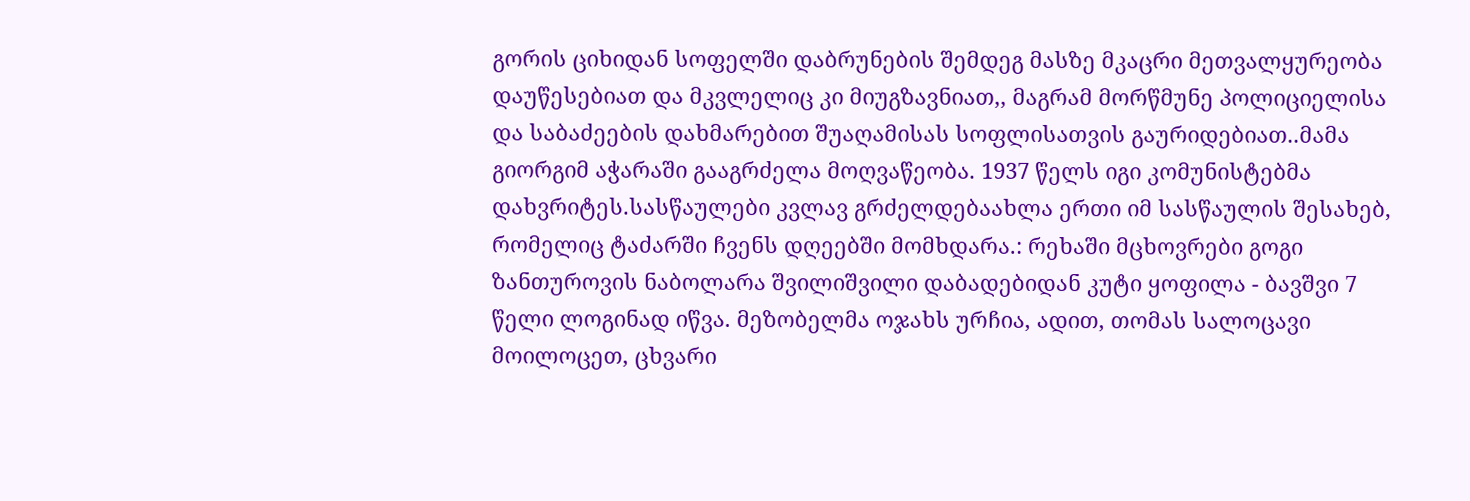გორის ციხიდან სოფელში დაბრუნების შემდეგ მასზე მკაცრი მეთვალყურეობა დაუწესებიათ და მკვლელიც კი მიუგზავნიათ,, მაგრამ მორწმუნე პოლიციელისა და საბაძეების დახმარებით შუაღამისას სოფლისათვის გაურიდებიათ..მამა გიორგიმ აჭარაში გააგრძელა მოღვაწეობა. 1937 წელს იგი კომუნისტებმა დახვრიტეს.სასწაულები კვლავ გრძელდებაახლა ერთი იმ სასწაულის შესახებ, რომელიც ტაძარში ჩვენს დღეებში მომხდარა.: რეხაში მცხოვრები გოგი ზანთუროვის ნაბოლარა შვილიშვილი დაბადებიდან კუტი ყოფილა - ბავშვი 7 წელი ლოგინად იწვა. მეზობელმა ოჯახს ურჩია, ადით, თომას სალოცავი მოილოცეთ, ცხვარი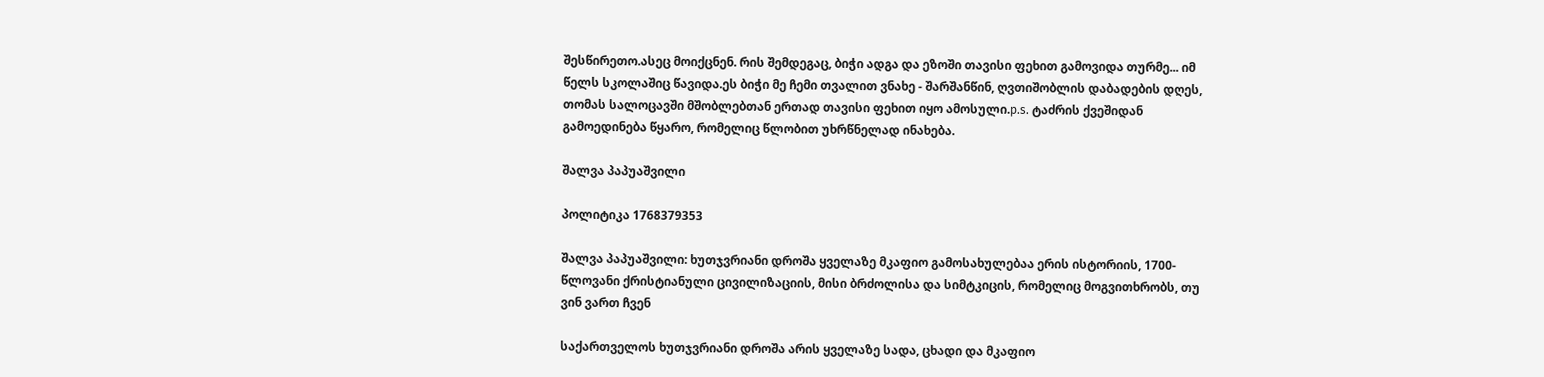შესწირეთო.ასეც მოიქცნენ. რის შემდეგაც, ბიჭი ადგა და ეზოში თავისი ფეხით გამოვიდა თურმე... იმ წელს სკოლაშიც წავიდა.ეს ბიჭი მე ჩემი თვალით ვნახე - შარშანწინ, ღვთიშობლის დაბადების დღეს, თომას სალოცავში მშობლებთან ერთად თავისი ფეხით იყო ამოსული.p.s. ტაძრის ქვეშიდან გამოედინება წყარო, რომელიც წლობით უხრწნელად ინახება.

შალვა პაპუაშვილი

პოლიტიკა 1768379353

შალვა პაპუაშვილი: ხუთჯვრიანი დროშა ყველაზე მკაფიო გამოსახულებაა ერის ისტორიის, 1700-წლოვანი ქრისტიანული ცივილიზაციის, მისი ბრძოლისა და სიმტკიცის, რომელიც მოგვითხრობს, თუ ვინ ვართ ჩვენ

საქართველოს ხუთჯვრიანი დროშა არის ყველაზე სადა, ცხადი და მკაფიო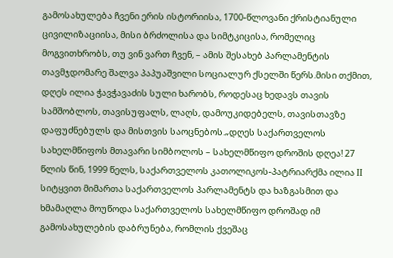გამოსახულება ჩვენი ერის ისტორიისა, 1700-წლოვანი ქრისტიანული ცივილიზაციისა, მისი ბრძოლისა და სიმტკიცისა, რომელიც მოგვითხრობს, თუ ვინ ვართ ჩვენ, – ამის შესახებ პარლამენტის თავმჯდომარე შალვა პაპუაშვილი სოციალურ ქსელში წერს.მისი თქმით, დღეს ილია ჭავჭავაძის სული ხარობს, როდესაც ხედავს თავის სამშობლოს, თავისუფალს, ლაღს, დამოუკიდებელს, თავისთავზე დაფუძნებულს და მისთვის საოცნებოს.„დღეს საქართველოს სახელმწიფოს მთავარი სიმბოლოს – სახელმწიფო დროშის დღეა! 27 წლის წინ, 1999 წელს, საქართველოს კათოლიკოს-პატრიარქმა ილია II სიტყვით მიმართა საქართველოს პარლამენტს და ხაზგასმით და ხმამაღლა მოუწოდა საქართველოს სახელმწიფო დროშად იმ გამოსახულების დაბრუნება, რომლის ქვეშაც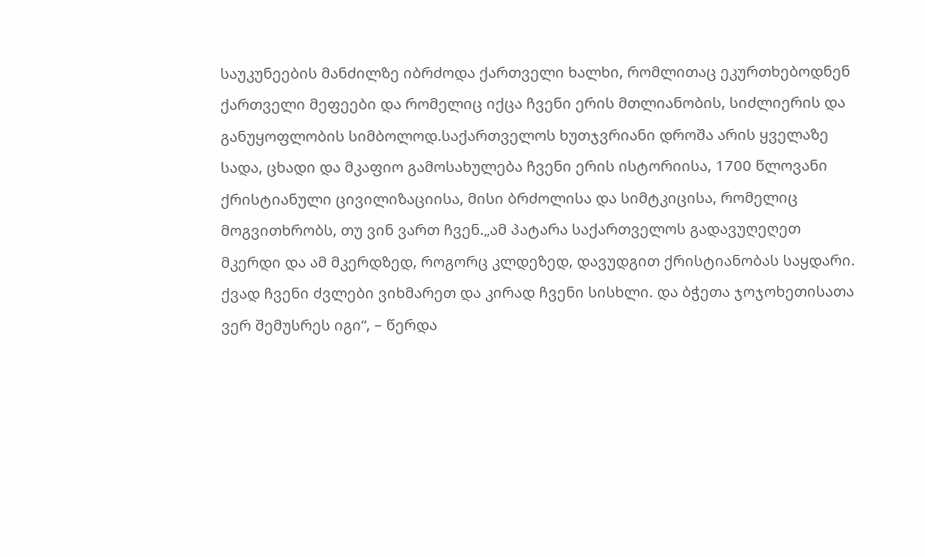საუკუნეების მანძილზე იბრძოდა ქართველი ხალხი, რომლითაც ეკურთხებოდნენ ქართველი მეფეები და რომელიც იქცა ჩვენი ერის მთლიანობის, სიძლიერის და განუყოფლობის სიმბოლოდ.საქართველოს ხუთჯვრიანი დროშა არის ყველაზე სადა, ცხადი და მკაფიო გამოსახულება ჩვენი ერის ისტორიისა, 1700 წლოვანი ქრისტიანული ცივილიზაციისა, მისი ბრძოლისა და სიმტკიცისა, რომელიც მოგვითხრობს, თუ ვინ ვართ ჩვენ.„ამ პატარა საქართველოს გადავუღეღეთ მკერდი და ამ მკერდზედ, როგორც კლდეზედ, დავუდგით ქრისტიანობას საყდარი. ქვად ჩვენი ძვლები ვიხმარეთ და კირად ჩვენი სისხლი. და ბჭეთა ჯოჯოხეთისათა ვერ შემუსრეს იგი“, – წერდა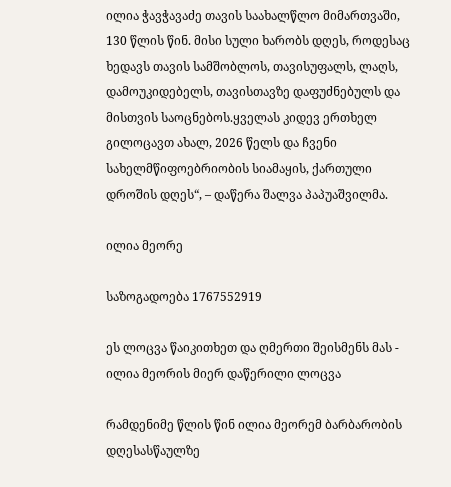ილია ჭავჭავაძე თავის საახალწლო მიმართვაში, 130 წლის წინ. მისი სული ხარობს დღეს, როდესაც ხედავს თავის სამშობლოს, თავისუფალს, ლაღს, დამოუკიდებელს, თავისთავზე დაფუძნებულს და მისთვის საოცნებოს.ყველას კიდევ ერთხელ გილოცავთ ახალ, 2026 წელს და ჩვენი სახელმწიფოებრიობის სიამაყის, ქართული დროშის დღეს“, – დაწერა შალვა პაპუაშვილმა.

ილია მეორე

საზოგადოება 1767552919

ეს ლოცვა წაიკითხეთ და ღმერთი შეისმენს მას - ილია მეორის მიერ დაწერილი ლოცვა

რამდენიმე წლის წინ ილია მეორემ ბარბარობის დღესასწაულზე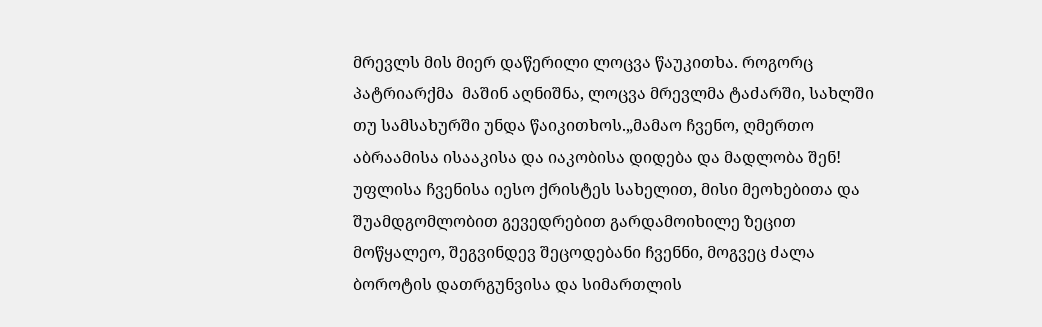მრევლს მის მიერ დაწერილი ლოცვა წაუკითხა. როგორც პატრიარქმა  მაშინ აღნიშნა, ლოცვა მრევლმა ტაძარში, სახლში თუ სამსახურში უნდა წაიკითხოს.„მამაო ჩვენო, ღმერთო აბრაამისა ისააკისა და იაკობისა დიდება და მადლობა შენ! უფლისა ჩვენისა იესო ქრისტეს სახელით, მისი მეოხებითა და შუამდგომლობით გევედრებით გარდამოიხილე ზეცით მოწყალეო, შეგვინდევ შეცოდებანი ჩვენნი, მოგვეც ძალა ბოროტის დათრგუნვისა და სიმართლის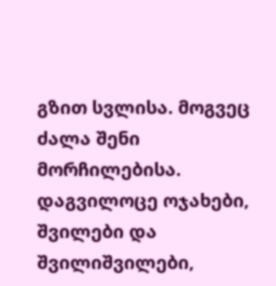გზით სვლისა. მოგვეც ძალა შენი მორჩილებისა. დაგვილოცე ოჯახები, შვილები და შვილიშვილები,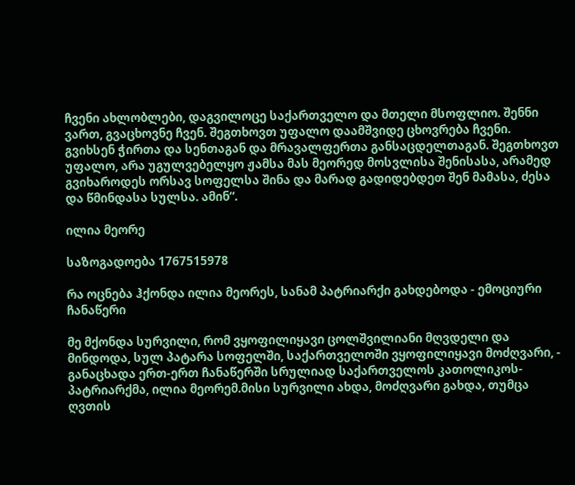ჩვენი ახლობლები, დაგვილოცე საქართველო და მთელი მსოფლიო. შენნი ვართ, გვაცხოვნე ჩვენ. შეგთხოვთ უფალო დაამშვიდე ცხოვრება ჩვენი. გვიხსენ ჭირთა და სენთაგან და მრავალფერთა განსაცდელთაგან. შეგთხოვთ უფალო, არა უგულვებელყო ჟამსა მას მეორედ მოსვლისა შენისასა, არამედ გვიხაროდეს ორსავ სოფელსა შინა და მარად გადიდებდეთ შენ მამასა, ძესა და წმინდასა სულსა. ამინ“.

ილია მეორე

საზოგადოება 1767515978

რა ოცნება ჰქონდა ილია მეორეს, სანამ პატრიარქი გახდებოდა - ემოციური ჩანაწერი

მე მქონდა სურვილი, რომ ვყოფილიყავი ცოლშვილიანი მღვდელი და მინდოდა, სულ პატარა სოფელში, საქართველოში ვყოფილიყავი მოძღვარი, - განაცხადა ერთ-ერთ ჩანაწერში სრულიად საქართველოს კათოლიკოს-პატრიარქმა, ილია მეორემ.მისი სურვილი ახდა, მოძღვარი გახდა, თუმცა ღვთის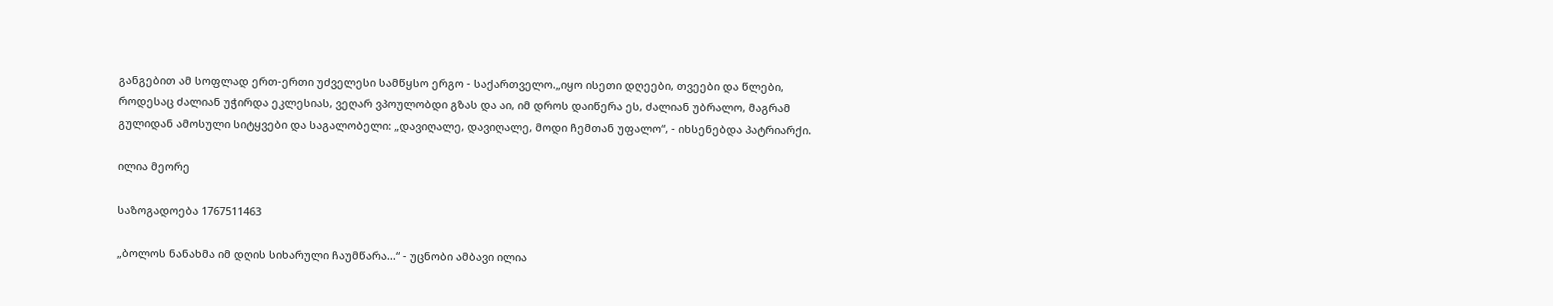განგებით ამ სოფლად ერთ-ერთი უძველესი სამწყსო ერგო - საქართველო.„იყო ისეთი დღეები, თვეები და წლები, როდესაც ძალიან უჭირდა ეკლესიას, ვეღარ ვპოულობდი გზას და აი, იმ დროს დაიწერა ეს, ძალიან უბრალო, მაგრამ გულიდან ამოსული სიტყვები და საგალობელი: „დავიღალე, დავიღალე, მოდი ჩემთან უფალო“, - იხსენებდა პატრიარქი.

ილია მეორე

საზოგადოება 1767511463

„ბოლოს ნანახმა იმ დღის სიხარული ჩაუმწარა...“ - უცნობი ამბავი ილია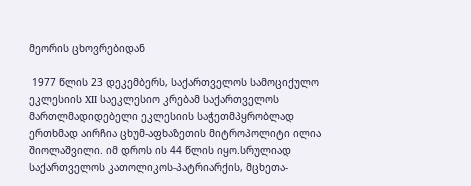მეორის ცხოვრებიდან

 1977 წლის 23 დეკემბერს, საქართველოს სამოციქულო ეკლესიის XII საეკლესიო კრებამ საქართველოს მართლმადიდებელი ეკლესიის საჭეთმპყრობლად ერთხმად აირჩია ცხუმ-აფხაზეთის მიტროპოლიტი ილია შიოლაშვილი. იმ დროს ის 44 წლის იყო.სრულიად საქართველოს კათოლიკოს-პატრიარქის, მცხეთა-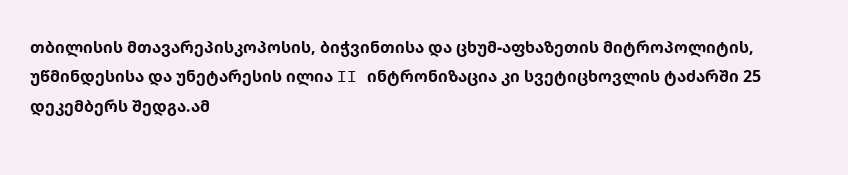თბილისის მთავარეპისკოპოსის, ბიჭვინთისა და ცხუმ-აფხაზეთის მიტროპოლიტის, უწმინდესისა და უნეტარესის ილია II ინტრონიზაცია კი სვეტიცხოვლის ტაძარში 25 დეკემბერს შედგა.ამ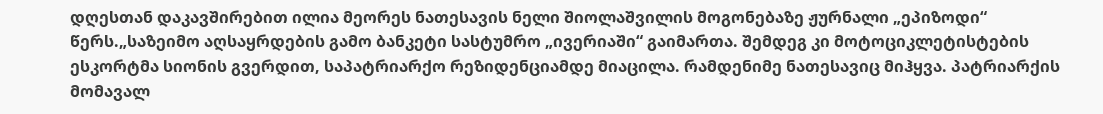დღესთან დაკავშირებით ილია მეორეს ნათესავის ნელი შიოლაშვილის მოგონებაზე ჟურნალი „ეპიზოდი“ წერს.„საზეიმო აღსაყრდების გამო ბანკეტი სასტუმრო „ივერიაში“ გაიმართა. შემდეგ კი მოტოციკლეტისტების ესკორტმა სიონის გვერდით, საპატრიარქო რეზიდენციამდე მიაცილა. რამდენიმე ნათესავიც მიჰყვა. პატრიარქის მომავალ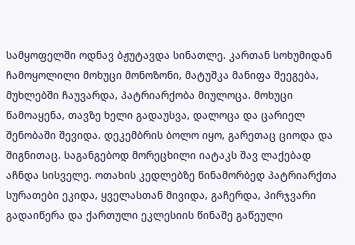სამყოფელში ოდნავ ბჟუტავდა სინათლე. კართან სოხუმიდან ჩამოყოლილი მოხუცი მონოზონი, მატუშკა მანიფა შეეგება, მუხლებში ჩაუვარდა, პატრიარქობა მიულოცა. მოხუცი წამოაყენა, თავზე ხელი გადაუსვა, დალოცა და ცარიელ შენობაში შევიდა. დეკემბრის ბოლო იყო, გარეთაც ციოდა და შიგნითაც. საგანგებოდ მორეცხილი იატაკს შავ ლაქებად აჩნდა სისველე. ოთახის კედლებზე წინამორბედ პატრიარქთა სურათები ეკიდა, ყველასთან მივიდა, გაჩერდა, პირჯვარი გადაიწერა და ქართული ეკლესიის წინაშე გაწეული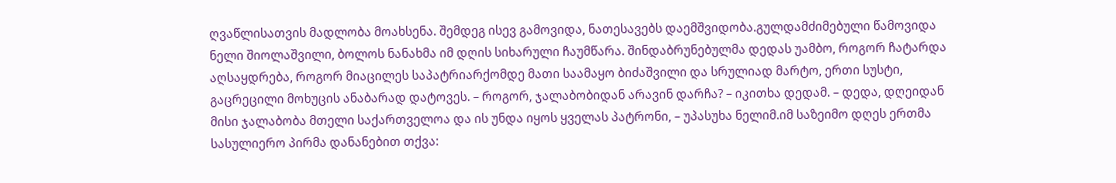ღვაწლისათვის მადლობა მოახსენა. შემდეგ ისევ გამოვიდა, ნათესავებს დაემშვიდობა.გულდამძიმებული წამოვიდა ნელი შიოლაშვილი, ბოლოს ნანახმა იმ დღის სიხარული ჩაუმწარა. შინდაბრუნებულმა დედას უამბო, როგორ ჩატარდა აღსაყდრება, როგორ მიაცილეს საპატრიარქომდე მათი საამაყო ბიძაშვილი და სრულიად მარტო, ერთი სუსტი, გაცრეცილი მოხუცის ანაბარად დატოვეს. – როგორ, ჯალაბობიდან არავინ დარჩა? – იკითხა დედამ. – დედა, დღეიდან მისი ჯალაბობა მთელი საქართველოა და ის უნდა იყოს ყველას პატრონი, – უპასუხა ნელიმ.იმ საზეიმო დღეს ერთმა სასულიერო პირმა დანანებით თქვა: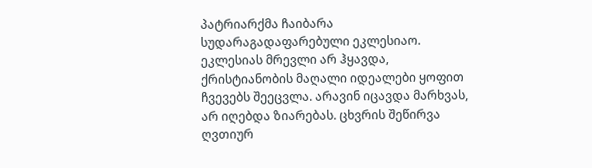პატრიარქმა ჩაიბარა სუდარაგადაფარებული ეკლესიაო. ეკლესიას მრევლი არ ჰყავდა, ქრისტიანობის მაღალი იდეალები ყოფით ჩვევებს შეეცვლა. არავინ იცავდა მარხვას, არ იღებდა ზიარებას. ცხვრის შეწირვა ღვთიურ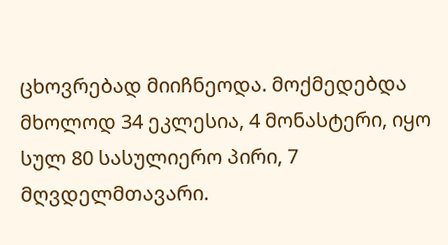ცხოვრებად მიიჩნეოდა. მოქმედებდა მხოლოდ 34 ეკლესია, 4 მონასტერი, იყო სულ 80 სასულიერო პირი, 7 მღვდელმთავარი.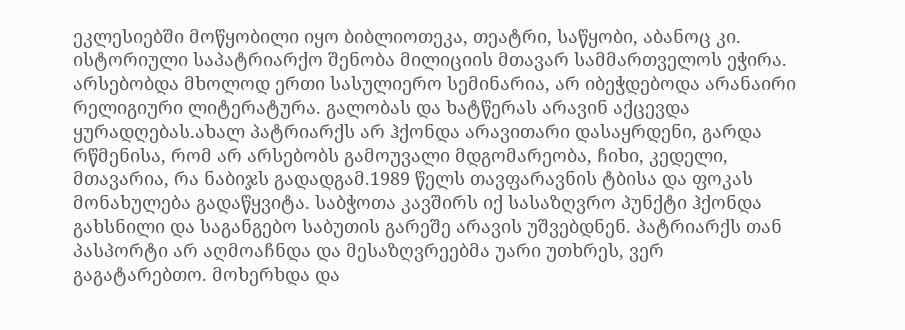ეკლესიებში მოწყობილი იყო ბიბლიოთეკა, თეატრი, საწყობი, აბანოც კი. ისტორიული საპატრიარქო შენობა მილიციის მთავარ სამმართველოს ეჭირა. არსებობდა მხოლოდ ერთი სასულიერო სემინარია, არ იბეჭდებოდა არანაირი რელიგიური ლიტერატურა. გალობას და ხატწერას არავინ აქცევდა ყურადღებას.ახალ პატრიარქს არ ჰქონდა არავითარი დასაყრდენი, გარდა რწმენისა, რომ არ არსებობს გამოუვალი მდგომარეობა, ჩიხი, კედელი, მთავარია, რა ნაბიჯს გადადგამ.1989 წელს თავფარავნის ტბისა და ფოკას მონახულება გადაწყვიტა. საბჭოთა კავშირს იქ სასაზღვრო პუნქტი ჰქონდა გახსნილი და საგანგებო საბუთის გარეშე არავის უშვებდნენ. პატრიარქს თან პასპორტი არ აღმოაჩნდა და მესაზღვრეებმა უარი უთხრეს, ვერ გაგატარებთო. მოხერხდა და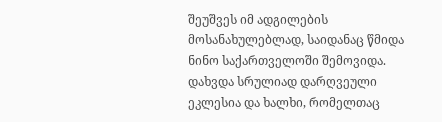შეუშვეს იმ ადგილების მოსანახულებლად, საიდანაც წმიდა ნინო საქართველოში შემოვიდა. დახვდა სრულიად დარღვეული ეკლესია და ხალხი, რომელთაც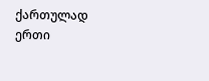ქართულად ერთი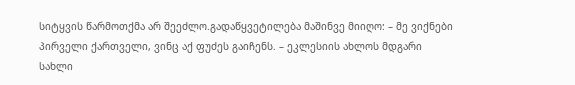სიტყვის წარმოთქმა არ შეეძლო.გადაწყვეტილება მაშინვე მიიღო: – მე ვიქნები პირველი ქართველი, ვინც აქ ფუძეს გაიჩენს. – ეკლესიის ახლოს მდგარი სახლი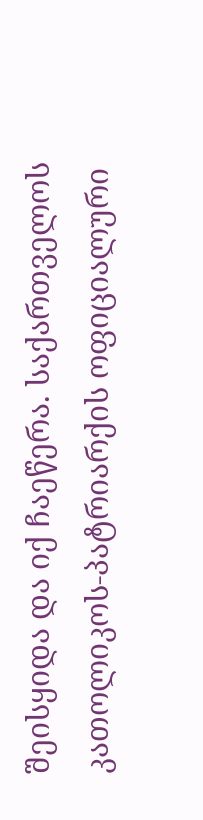შეისყიდა და იქ ჩაეწერა. საქართველოს კათოლიკოს-პატრიარქის ოფიციალური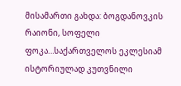მისამართი გახდა: ბოგდანოვკის რაიონი, სოფელი ფოკა…საქართველოს ეკლესიამ ისტორიულად კუთვნილი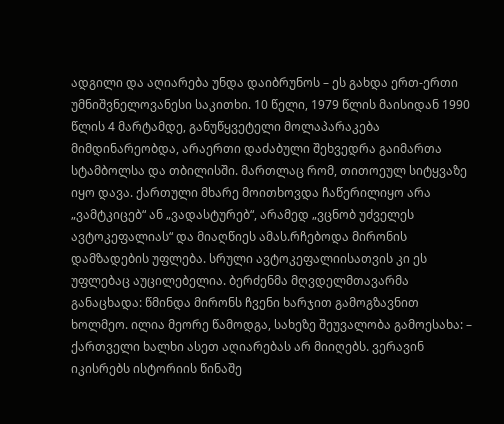ადგილი და აღიარება უნდა დაიბრუნოს – ეს გახდა ერთ-ერთი უმნიშვნელოვანესი საკითხი. 10 წელი, 1979 წლის მაისიდან 1990 წლის 4 მარტამდე, განუწყვეტელი მოლაპარაკება მიმდინარეობდა, არაერთი დაძაბული შეხვედრა გაიმართა სტამბოლსა და თბილისში. მართლაც რომ, თითოეულ სიტყვაზე იყო დავა. ქართული მხარე მოითხოვდა ჩაწერილიყო არა „ვამტკიცებ“ ან „ვადასტურებ“, არამედ „ვცნობ უძველეს ავტოკეფალიას“ და მიაღწიეს ამას.რჩებოდა მირონის დამზადების უფლება. სრული ავტოკეფალიისათვის კი ეს უფლებაც აუცილებელია. ბერძენმა მღვდელმთავარმა განაცხადა: წმინდა მირონს ჩვენი ხარჯით გამოგზავნით ხოლმეო. ილია მეორე წამოდგა, სახეზე შეუვალობა გამოესახა: – ქართველი ხალხი ასეთ აღიარებას არ მიიღებს. ვერავინ იკისრებს ისტორიის წინაშე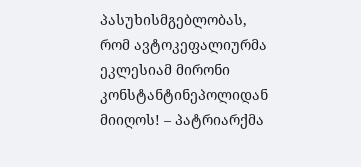პასუხისმგებლობას, რომ ავტოკეფალიურმა ეკლესიამ მირონი კონსტანტინეპოლიდან მიიღოს! – პატრიარქმა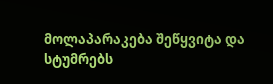მოლაპარაკება შეწყვიტა და სტუმრებს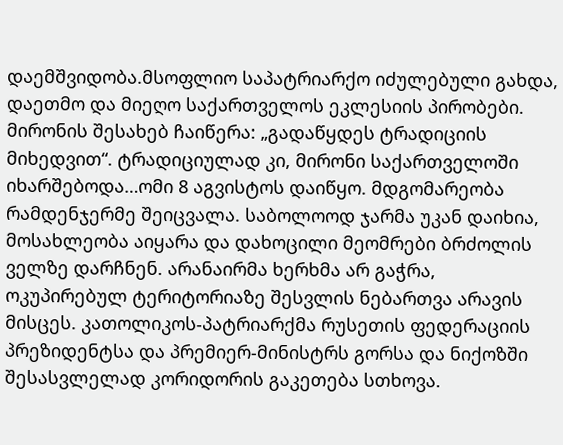დაემშვიდობა.მსოფლიო საპატრიარქო იძულებული გახდა, დაეთმო და მიეღო საქართველოს ეკლესიის პირობები. მირონის შესახებ ჩაიწერა: „გადაწყდეს ტრადიციის მიხედვით“. ტრადიციულად კი, მირონი საქართველოში იხარშებოდა…ომი 8 აგვისტოს დაიწყო. მდგომარეობა რამდენჯერმე შეიცვალა. საბოლოოდ ჯარმა უკან დაიხია, მოსახლეობა აიყარა და დახოცილი მეომრები ბრძოლის ველზე დარჩნენ. არანაირმა ხერხმა არ გაჭრა, ოკუპირებულ ტერიტორიაზე შესვლის ნებართვა არავის მისცეს. კათოლიკოს-პატრიარქმა რუსეთის ფედერაციის პრეზიდენტსა და პრემიერ-მინისტრს გორსა და ნიქოზში შესასვლელად კორიდორის გაკეთება სთხოვა.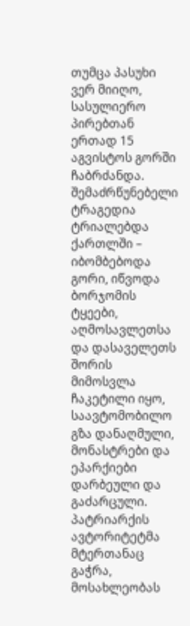თუმცა პასუხი ვერ მიიღო, სასულიერო პირებთან ერთად 15 აგვისტოს გორში ჩაბრძანდა. შემაძრწუნებელი ტრაგედია ტრიალებდა ქართლში – იბომბებოდა გორი, იწვოდა ბორჯომის ტყეები, აღმოსავლეთსა და დასაველეთს შორის მიმოსვლა ჩაკეტილი იყო, საავტომობილო გზა დანაღმული, მონასტრები და ეპარქიები დარბეული და გაძარცული. პატრიარქის ავტორიტეტმა მტერთანაც გაჭრა, მოსახლეობას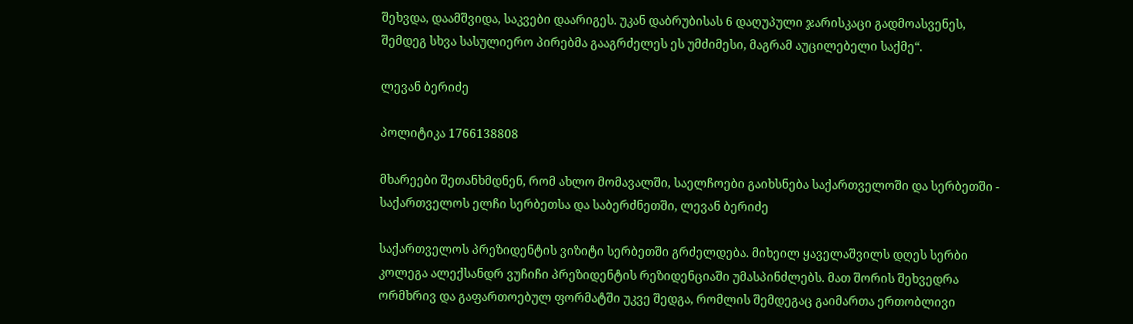შეხვდა, დაამშვიდა, საკვები დაარიგეს. უკან დაბრუბისას 6 დაღუპული ჯარისკაცი გადმოასვენეს, შემდეგ სხვა სასულიერო პირებმა გააგრძელეს ეს უმძიმესი, მაგრამ აუცილებელი საქმე“.

ლევან ბერიძე

პოლიტიკა 1766138808

მხარეები შეთანხმდნენ, რომ ახლო მომავალში, საელჩოები გაიხსნება საქართველოში და სერბეთში - საქართველოს ელჩი სერბეთსა და საბერძნეთში, ლევან ბერიძე

საქართველოს პრეზიდენტის ვიზიტი სერბეთში გრძელდება. მიხეილ ყაველაშვილს დღეს სერბი კოლეგა ალექსანდრ ვუჩიჩი პრეზიდენტის რეზიდენციაში უმასპინძლებს. მათ შორის შეხვედრა ორმხრივ და გაფართოებულ ფორმატში უკვე შედგა, რომლის შემდეგაც გაიმართა ერთობლივი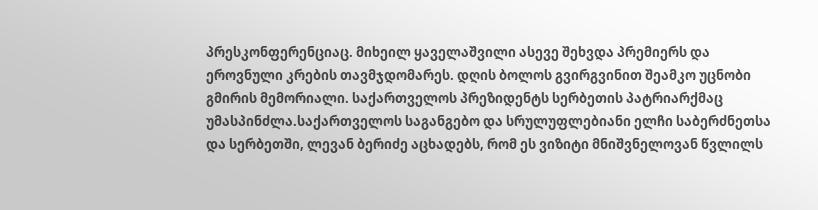პრესკონფერენციაც. მიხეილ ყაველაშვილი ასევე შეხვდა პრემიერს და ეროვნული კრების თავმჯდომარეს. დღის ბოლოს გვირგვინით შეამკო უცნობი გმირის მემორიალი. საქართველოს პრეზიდენტს სერბეთის პატრიარქმაც უმასპინძლა.საქართველოს საგანგებო და სრულუფლებიანი ელჩი საბერძნეთსა და სერბეთში, ლევან ბერიძე აცხადებს, რომ ეს ვიზიტი მნიშვნელოვან წვლილს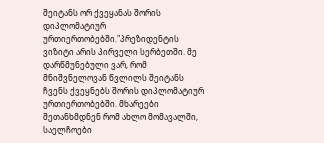შეიტანს ორ ქვეყანას შორის დიპლომატიურ ურთიერთობებში."პრეზიდენტის ვიზიტი არის პირველი სერბეთში. მე დარწმუნებული ვარ, რომ მნიშვნელოვან წვლილს შეიტანს ჩვენს ქვეყნებს შორის დიპლომატიურ ურთიერთობებში. მხარეები შეთანხმდნენ რომ ახლო მომავალში, საელჩოები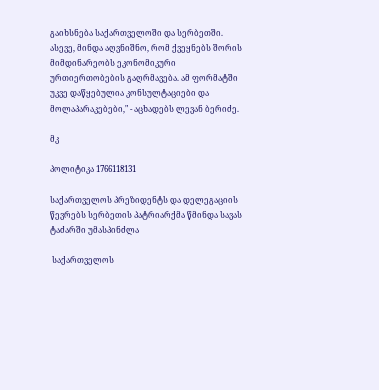გაიხსნება საქართველოში და სერბეთში. ასევე, მინდა აღვნიშნო, რომ ქვეყნებს შორის მიმდინარეობს ეკონომიკური ურთიერთობების გაღრმავება. ამ ფორმატში უკვე დაწყებულია კონსულტაციები და მოლაპარაკებები," - აცხადებს ლევან ბერიძე.

მკ

პოლიტიკა 1766118131

საქართველოს პრეზიდენტს და დელეგაციის წევრებს სერბეთის პატრიარქმა წმინდა სავას ტაძარში უმასპინძლა

 საქართველოს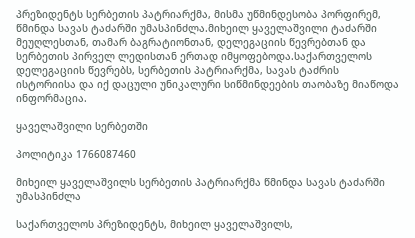პრეზიდენტს სერბეთის პატრიარქმა, მისმა უწმინდესობა პორფირემ, წმინდა სავას ტაძარში უმასპინძლა.მიხეილ ყაველაშვილი ტაძარში მეუღლესთან, თამარ ბაგრატიონთან, დელეგაციის წევრებთან და სერბეთის პირველ ლედისთან ერთად იმყოფებოდა.საქართველოს დელეგაციის წევრებს, სერბეთის პატრიარქმა, სავას ტაძრის ისტორიისა და იქ დაცული უნიკალური სიწმინდეების თაობაზე მიაწოდა ინფორმაცია.

ყაველაშვილი სერბეთში

პოლიტიკა 1766087460

მიხეილ ყაველაშვილს სერბეთის პატრიარქმა წმინდა სავას ტაძარში უმასპინძლა

საქართველოს პრეზიდენტს, მიხეილ ყაველაშვილს,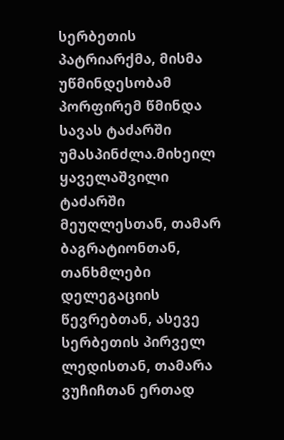სერბეთის პატრიარქმა, მისმა უწმინდესობამ პორფირემ წმინდა სავას ტაძარში უმასპინძლა.მიხეილ ყაველაშვილი ტაძარში მეუღლესთან, თამარ ბაგრატიონთან, თანხმლები დელეგაციის წევრებთან, ასევე სერბეთის პირველ ლედისთან, თამარა ვუჩიჩთან ერთად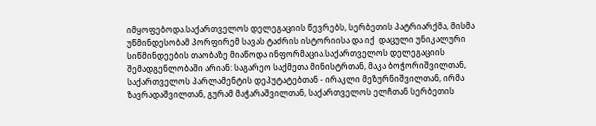იმყოფებოდა.საქართველოს დელეგაციის წევრებს, სერბეთის პატრიარქმა, მისმა უწმინდესობამ პორფირემ სავას ტაძრის ისტორიისა და იქ  დაცული უნიკალური სიწმინდეების თაობაზე მიაწოდა ინფორმაცია.საქართველოს დელეგაციის შემადგენლობაში არიან: საგარეო საქმეთა მინისტრთან, მაკა ბოჭორიშვილთან, საქართველოს პარლამენტის დეპუტატებთან - ირაკლი მეზურნიშვილთან, ირმა ზავრადაშვილთან, გურამ მაჭარაშვილთან, საქართველოს ელჩთან სერბეთის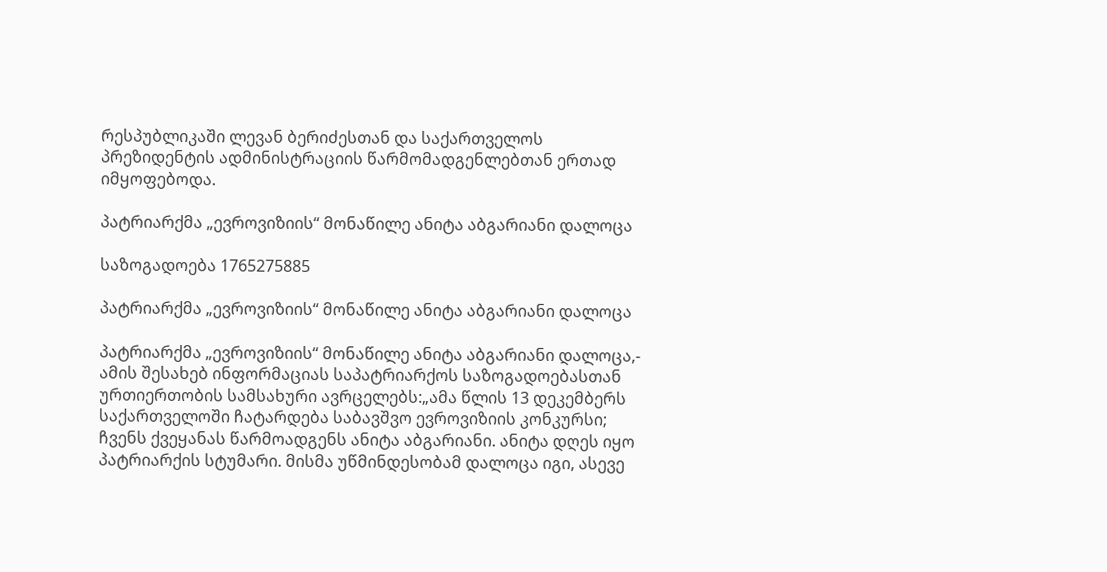რესპუბლიკაში ლევან ბერიძესთან და საქართველოს პრეზიდენტის ადმინისტრაციის წარმომადგენლებთან ერთად იმყოფებოდა.

პატრიარქმა „ევროვიზიის“ მონაწილე ანიტა აბგარიანი დალოცა

საზოგადოება 1765275885

პატრიარქმა „ევროვიზიის“ მონაწილე ანიტა აბგარიანი დალოცა

პატრიარქმა „ევროვიზიის“ მონაწილე ანიტა აბგარიანი დალოცა,- ამის შესახებ ინფორმაციას საპატრიარქოს საზოგადოებასთან ურთიერთობის სამსახური ავრცელებს:„ამა წლის 13 დეკემბერს საქართველოში ჩატარდება საბავშვო ევროვიზიის კონკურსი; ჩვენს ქვეყანას წარმოადგენს ანიტა აბგარიანი. ანიტა დღეს იყო პატრიარქის სტუმარი. მისმა უწმინდესობამ დალოცა იგი, ასევე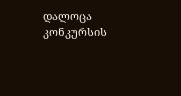დალოცა კონკურსის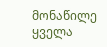მონაწილე ყველა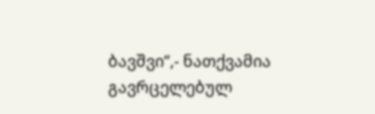ბავშვი“,- ნათქვამია გავრცელებულ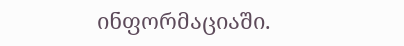ინფორმაციაში.